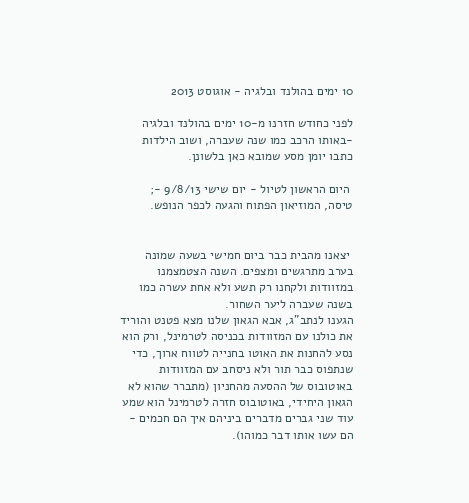10 ימים בהולנד ובלגיה - אוגוסט 2013

לפני כחודש חזרנו מ-10 ימים בהולנד ובלגיה -באותו הרכב כמו שנה שעברה, ושוב הילדות כתבו יומן מסע שמובא כאן בלשונן.

 היום הראשון לטיול - יום שישי 9/8/13 -; טיסה, המוזיאון הפתוח והגעה לכפר הנופש.


 יצאנו מהבית כבר ביום חמישי בשעה שמונה בערב מתרגשים ומצפים. השנה הצטמצמנו במזוודות ולקחנו רק תשע ולא אחת עשרה כמו בשנה שעברה ליער השחור.
הגענו לנתב"ג, אבא הגאון שלנו מצא פטנט והוריד את כולנו עם המזוודות בכניסה לטרמינל, ורק הוא נסע להחנות את האוטו בחנייה לטווח ארוך, כדי שנתפוס כבר תור ולא ניסחב עם המזוודות באוטובוס של ההסעה מהחניון (מתברר שהוא לא הגאון היחידי, באוטובוס חזרה לטרמינל הוא שמע עוד שני גברים מדברים ביניהם איך הם חכמים - הם עשו אותו דבר כמוהו).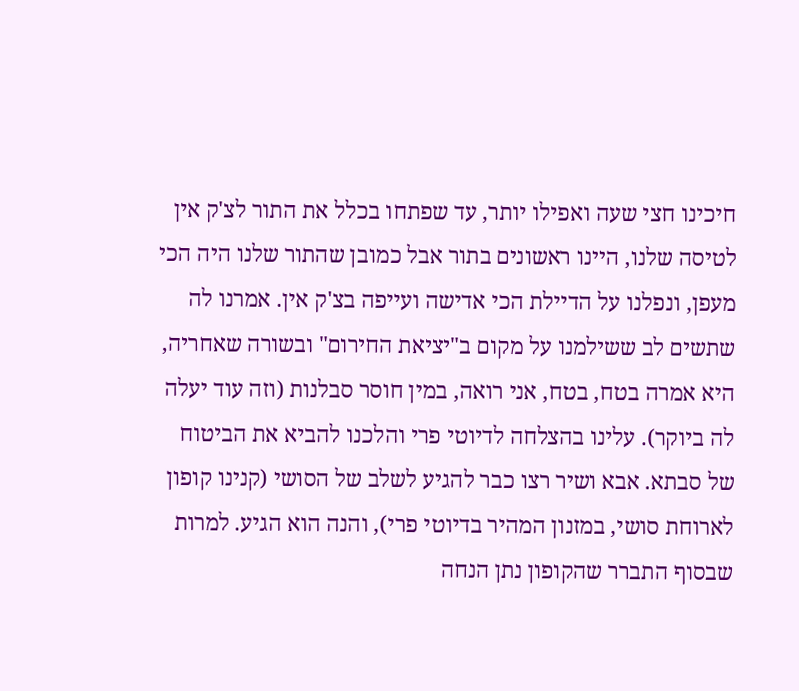חיכינו חצי שעה ואפילו יותר, עד שפתחו בכלל את התור לצ'ק אין לטיסה שלנו, היינו ראשונים בתור אבל כמובן שהתור שלנו היה הכי מעפן, ונפלנו על הדיילת הכי אדישה ועייפה בצ'ק אין. אמרנו לה שתשים לב ששילמנו על מקום ב"יציאת החירום" ובשורה שאחריה, היא אמרה בטח, בטח, אני רואה, במין חוסר סבלנות (וזה עוד יעלה לה ביוקר). עלינו בהצלחה לדיוטי פרי והלכנו להביא את הביטוח של סבתא. אבא ושיר רצו כבר להגיע לשלב של הסושי (קנינו קופון לארוחת סושי, במזנון המהיר בדיוטי פרי), והנה הוא הגיע. למרות שבסוף התברר שהקופון נתן הנחה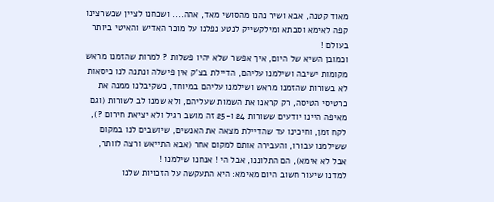מאוד קטנה, אבא ושיר נהנו מהסושי מאד, אהה.... ושכחנו לציין שכשרצינו קפה לאימא וסבתא ומילקשייק לנטע נפלנו על מוכר האדיש והאיטי ביותר בעולם !
וכמובן השיא של היום, איך אפשר שלא יהיו פשלות ? למרות שהזמנו מראש מקומות ישיבה ושילמנו עליהם, הדיילת בצ'ק אין פישלה ונתנה לנו כיסאות לא בשורות שהזמנו מראש ושילמנו עליהם במיוחד, כשקיבלנו ממנה את כרטיסי הטיסה, רק קראנו את השמות שעליהם, ולא שמנו לב לשורות (וגם מאיפה היינו יודעים ששורות 24 ו-25 זה מושב רגיל ולא יציאת חירום ?), לקח זמן, וחיכינו עד שהדיילת מצאה את האנשים, שיושבים לנו במקום ששילמנו עבורו, והעבירה אותם למקום אחר (אבא התייאש ורצה לוותר, אבל לא אימא), הם התלוננו, אבל הי ! אנחנו שילמנו !
למדנו שיעור חשוב היום מאימא: היא התעקשה על הזכויות שלנו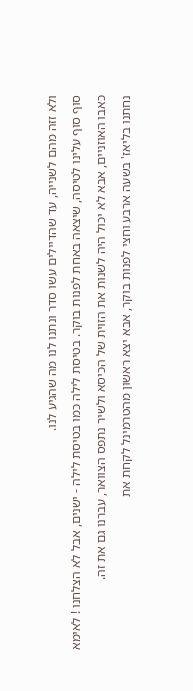ולא זזה מהם לשנייה, עד שהדיילים עשו סדר ונתנו לנו מה שהגיע לנו.
סוף סוף עלינו לטיסה, שיצאה באחת לפנות בוקר. בטיסת לילה כמו בטיסת לילה - ישנים, אבל לא הצלחנו ! לאימא כאבו האוזניים, אבא לא יכול היה לשנות את הזוית של הכיסא ולשיר נתפס הצוואר, עברנו גם את זה.
נחתנו בליאז' בשעה ארבע וחצי לפנות בוקר, אבא יצא ראשון מהטרמינל לקחת את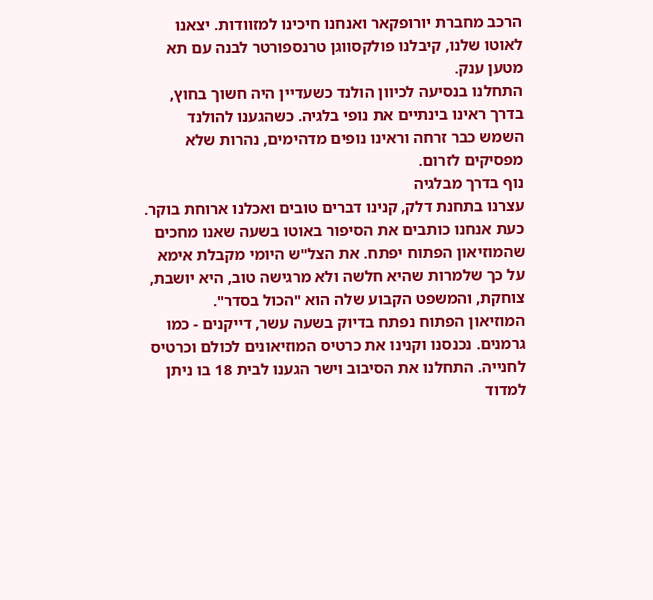הרכב מחברת יורופקאר ואנחנו חיכינו למזוודות. יצאנו לאוטו שלנו, קיבלנו פולקסווגן טרנספורטר לבנה עם תא מטען ענק.
התחלנו בנסיעה לכיוון הולנד כשעדיין היה חשוך בחוץ, בדרך ראינו בינתיים את נופי בלגיה. כשהגענו להולנד השמש כבר זרחה וראינו נופים מדהימים, נהרות שלא מפסיקים לזרום.
נוף בדרך מבלגיה
עצרנו בתחנת דלק, קנינו דברים טובים ואכלנו ארוחת בוקר. כעת אנחנו כותבים את הסיפור באוטו בשעה שאנו מחכים שהמוזיאון הפתוח יפתח. את הצל"ש היומי מקבלת אימא על כך שלמרות שהיא חלשה ולא מרגישה טוב, היא יושבת, צוחקת, והמשפט הקבוע שלה הוא "הכול בסדר".
המוזיאון הפתוח נפתח בדיוק בשעה עשר, דייקנים - כמו גרמנים. נכנסנו וקנינו את כרטיס המוזיאונים לכולם וכרטיס לחנייה. התחלנו את הסיבוב וישר הגענו לבית 18 בו ניתן למדוד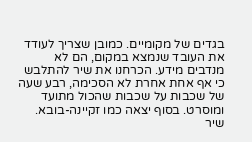בגדים של מקומיים. כמובן שצריך לעודד את העובד שנמצא במקום, הם לא מנדבים מידע. הכרחנו את שיר להתלבש כי אף אחת אחרת לא הסכימה, רבע שעה של שכבות על שכבות שהכול מתועד ומוסרט. בסוף יצאה כמו זקיינה-בובא.
שיר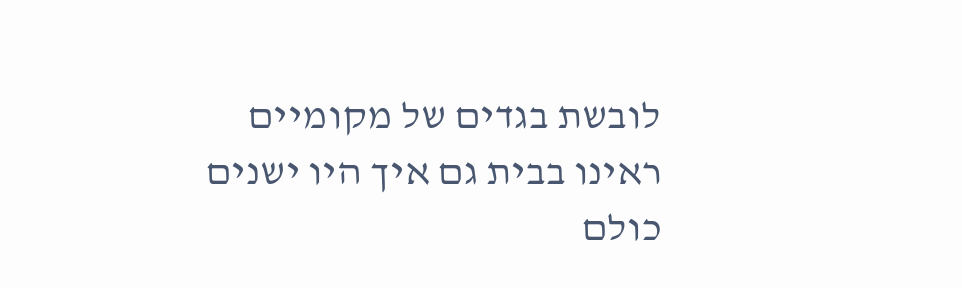לובשת בגדים של מקומיים
ראינו בבית גם איך היו ישנים כולם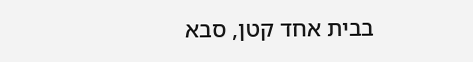בבית אחד קטן, סבא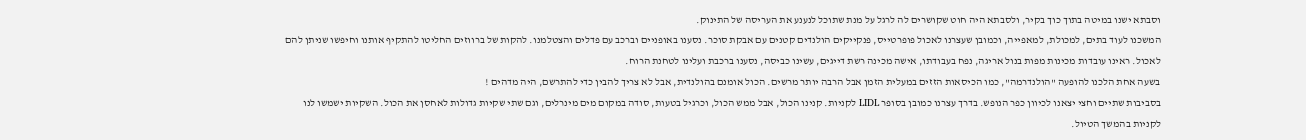וסבתא ישנו במיטה בתוך כוך בקיר, ולסבתא היה חוט שקושרים לה לרגל על מנת שתוכל לנענע את העריסה של התינוק.
המשכנו לעוד בתים, למכולת, למאפייה, וכמובן שעצרנו לאכול פופרטייס, פנקייקים הולנדים קטנים עם אבקת סוכר. נסענו באופניים וברכב עם פדלים והצטלמנו. להקות של ברווזים החליטו להתקיף אותנו וחיפשו שניתן להם לאכול. ראינו עובדות מכינות מפות בנול אריגה, נפח בעבודתו, אישה מכינה רשת דייגים, עשינו כביסה, נסענו ברכבת ועלינו לטחנת הרוח.
בשעה אחת הלכנו להופעה "הולנדרמה", כמו הכיסאות הזזים במעלית הזמן אבל הרבה יותר מרשים. הכול אומנם בהולנדית, אבל לא צריך להבין כדי להתרשם, היה מדהים !
בסביבות שתיים וחצי יצאנו לכיוון כפר הנופש. בדרך עצרנו כמובן בסופר LIDL לקניות. קנינו הכול, אבל ממש הכול, וכרגיל בטעות, סודה במקום מים מינרלים, וגם שתי שקיות גדולות לאחסן את הכול. השקיות ישמשו לנו לקניות בהמשך הטיול.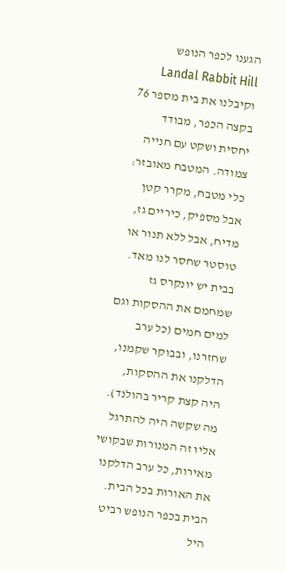הגענו לכפר הנופש Landal Rabbit Hill וקיבלנו את בית מספר 76 בקצה הכפר, מבודד יחסית ושקט עם חנייה צמודה. המטבח מאובזר: כלי מטבח, מקרר קטן אבל מספיק, כיריים גז, מדיח, אבל ללא תנור או טוסטר שחסר לנו מאד. בבית יש יונקרס גז שמחמם את ההסקות וגם למים חמים (כל ערב שחזרנו, ובבוקר שקמנו, הדלקנו את ההסקות, היה קצת קריר בהולנד). מה שקשה היה להתרגל אליו זה המנורות שבקושי מאירות, כל ערב הדלקנו את האורות בכל הבית.
הבית בכפר הנופש רביט היל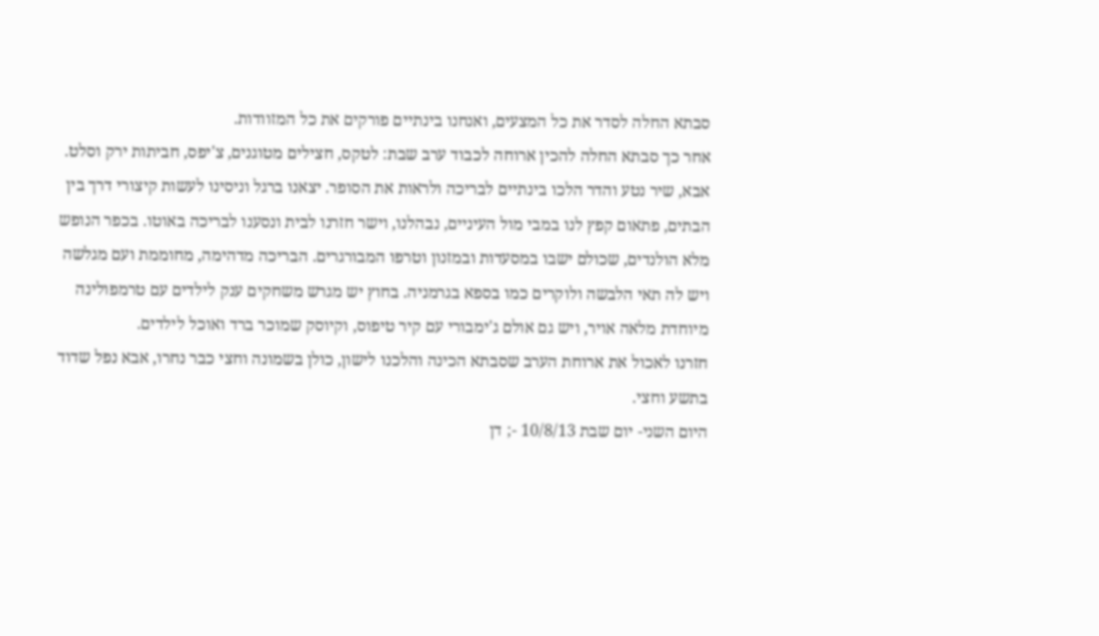סבתא החלה לסדר את כל המצעים, ואנחנו בינתיים פורקים את כל המזוודות.
אחר כך סבתא החלה להכין ארוחה לכבוד ערב שבת: לטקס, חצילים מטוגנים, צ'יפס, חביתות ירק וסלט. אבא, שיר נטע והדר הלכו בינתיים לבריכה ולראות את הסופר. יצאנו ברגל וניסינו לעשות קיצורי דרך בין הבתים, פתאום קפץ לנו במבי מול העיניים, נבהלנו, וישר חזרנו לבית ונסענו לבריכה באוטו. בכפר הנופש מלא הולנדים, שכולם ישבו במסעדות ובמזנון וטרפו המבורגרים. הבריכה מדהימה, מחוממת ועם מגלשה ויש לה תאי הלבשה ולוקרים כמו בספא בגרמניה. בחוץ יש מגרש משחקים ענק לילדים עם טרמפולינה מיוחדת מלאה אויר, ויש גם אולם ג'ימבורי עם קיר טיפוס, וקיוסק שמוכר ברד ואוכל לילדים.
חזרנו לאכול את ארוחת הערב שסבתא הכינה והלכנו לישון, כולן בשמונה וחצי כבר נחרו, אבא נפל שדוד בתשע וחצי.
היום השני- יום שבת 10/8/13 -; דן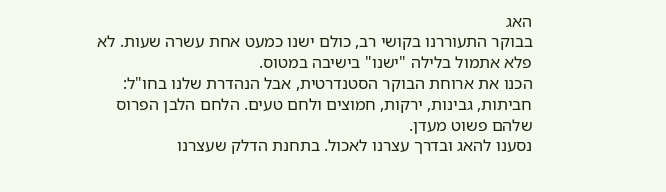האג
בבוקר התעוררנו בקושי רב, כולם ישנו כמעט אחת עשרה שעות. לא פלא אתמול בלילה "ישנו" בישיבה במטוס.
הכנו את ארוחת הבוקר הסטנדרטית, אבל הנהדרת שלנו בחו"ל: חביתות, גבינות, ירקות, חמוצים ולחם טעים. הלחם הלבן הפרוס שלהם פשוט מעדן.
נסענו להאג ובדרך עצרנו לאכול. בתחנת הדלק שעצרנו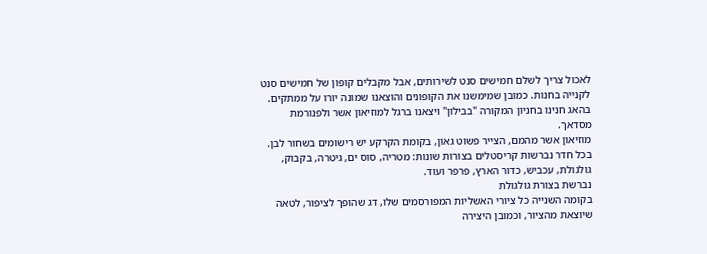לאכול צריך לשלם חמישים סנט לשירותים, אבל מקבלים קופון של חמישים סנט לקנייה בחנות. כמובן שמימשנו את הקופונים והוצאנו שמונה יורו על ממתקים.
בהאג חנינו בחניון המקורה "בבילון" ויצאנו ברגל למוזיאון אשר ולפנורמת מסדאך.
מוזיאון אשר מהמם, הצייר פשוט גאון, בקומת הקרקע יש רישומים בשחור לבן.
בכל חדר נברשות קריסטלים בצורות שונות: מטריה, סוס ים, גיטרה, בקבוק, גולגולת, עכביש, כדור הארץ, פרפר ועוד.
נברשת בצורת גולגולת
בקומה השנייה כל ציורי האשליות המפורסמים שלו, דג שהופך לציפור, לטאה שיוצאת מהציור, וכמובן היצירה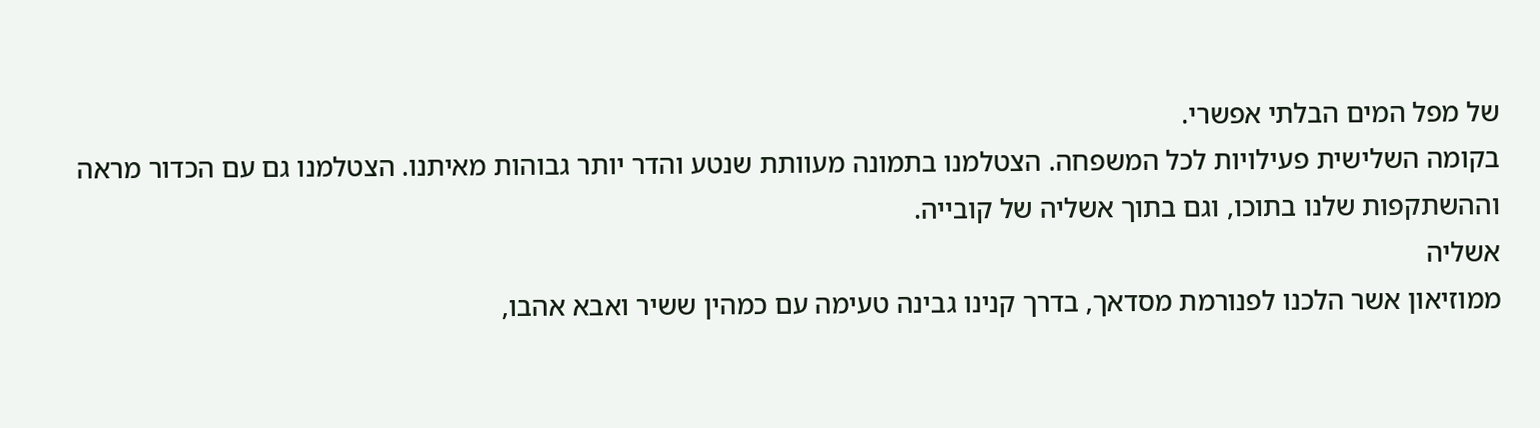של מפל המים הבלתי אפשרי.
בקומה השלישית פעילויות לכל המשפחה. הצטלמנו בתמונה מעוותת שנטע והדר יותר גבוהות מאיתנו. הצטלמנו גם עם הכדור מראה וההשתקפות שלנו בתוכו, וגם בתוך אשליה של קובייה.
אשליה
ממוזיאון אשר הלכנו לפנורמת מסדאך, בדרך קנינו גבינה טעימה עם כמהין ששיר ואבא אהבו,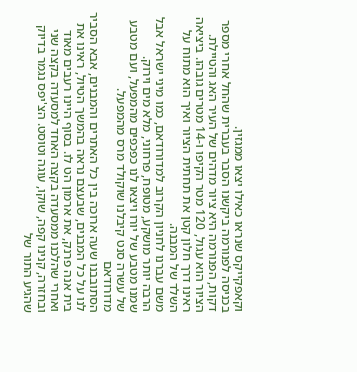וקאפקייקס שנראו כאילו יצאו ממגזין.
בכניסה לפנורמה ביקשנו הסבר בעברית שהחל אחרי מספר דקות, הפנורמה היא ציור מדהים של העיר האג והטיילת. הציור הוא עגול, 120 מטר הקיפו ו-14 מטרים גובהו. ביציאה ראינו דרך חלון קטן את תחתית הציור ואיך הוא מתוח על השלד של המבנה.
משם עברנו לחניון הקרוב למדורודאם, כמו מיני ישראל אבל הרבה יותר מושקע, מטופח, פרחוני, מלא מים וירוק.
שמנו מטבע של יורו ויצאו לנו כפכפים מהמפעל, ועם מטבע של עשרה סנט קיבלנו שוקולד מרס מהמפעל.
מדורודאם
הסתובבנו שעה ארוכה בין כל האתרים והמבנים, אבא הסביר לנו על כל המבנים, שבעצם נראה בהמשך הטיול, ראינו את בית אנה פרנק, את ארמון הט לו. בסוף היינו רעבים מאוד ואחרי שהלכנו ממסעדה בקצה האחד למסעדה בקצה שני ובחזרה, קנינו קפה, שוקו, עוגה וטוסט. הצ'יפס נגמר בדיוק שהגיע התור של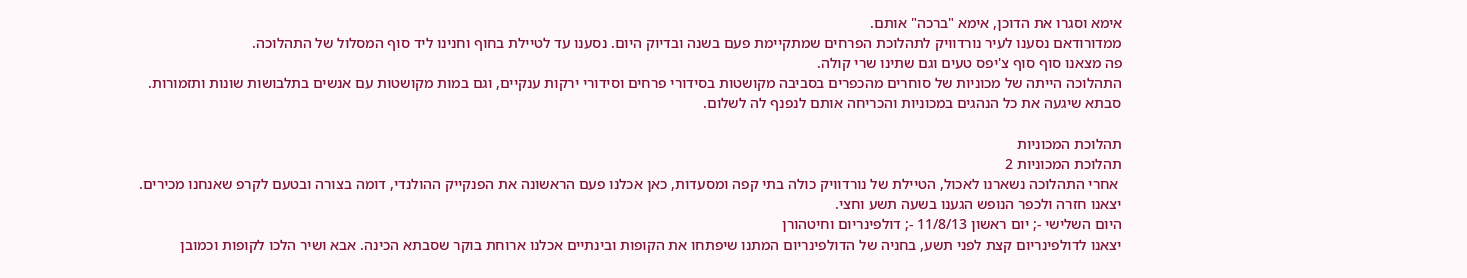אימא וסגרו את הדוכן, אימא "ברכה" אותם.
ממדורודאם נסענו לעיר נורדוויק לתהלוכת הפרחים שמתקיימת פעם בשנה ובדיוק היום. נסענו עד לטיילת בחוף וחנינו ליד סוף המסלול של התהלוכה.
פה מצאנו סוף סוף צ'יפס טעים וגם שתינו שרי קולה.
התהלוכה הייתה של מכוניות של סוחרים מהכפרים בסביבה מקושטות בסידורי פרחים וסידורי ירקות ענקיים, וגם במות מקושטות עם אנשים בתלבושות שונות ותזמורות.
סבתא שיגעה את כל הנהגים במכוניות והכריחה אותם לנפנף לה לשלום.

תהלוכת המכוניות
תהלוכת המכוניות 2
 אחרי התהלוכה נשארנו לאכול, הטיילת של נורדוויק כולה בתי קפה ומסעדות, כאן אכלנו פעם הראשונה את הפנקייק ההולנדי, דומה בצורה ובטעם לקרפ שאנחנו מכירים.
יצאנו חזרה ולכפר הנופש הגענו בשעה תשע וחצי.
היום השלישי -; יום ראשון 11/8/13 -; דולפינריום וחיטהורן
יצאנו לדולפינריום קצת לפני תשע, בחניה של הדולפינריום המתנו שיפתחו את הקופות ובינתיים אכלנו ארוחת בוקר שסבתא הכינה. אבא ושיר הלכו לקופות וכמובן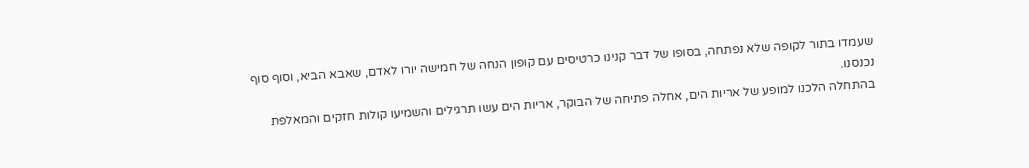שעמדו בתור לקופה שלא נפתחה, בסופו של דבר קנינו כרטיסים עם קופון הנחה של חמישה יורו לאדם, שאבא הביא, וסוף סוף נכנסנו.
בהתחלה הלכנו למופע של אריות הים, אחלה פתיחה של הבוקר, אריות הים עשו תרגילים והשמיעו קולות חזקים והמאלפת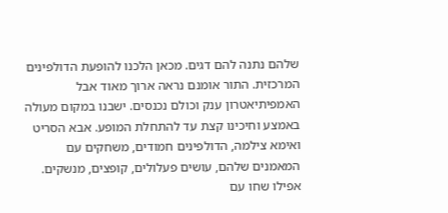שלהם נתנה להם דגים. מכאן הלכנו להופעת הדולפינים המרכזית. התור אומנם נראה ארוך מאוד אבל האמפיתיאטרון ענק וכולם נכנסים. ישבנו במקום מעולה באמצע וחיכינו קצת עד להתחלת המופע. אבא הסריט ואימא צילמה, הדולפינים חמודים, משחקים עם המאמנים שלהם, עושים פעלולים, קופצים, מנשקים. אפילו שחו עם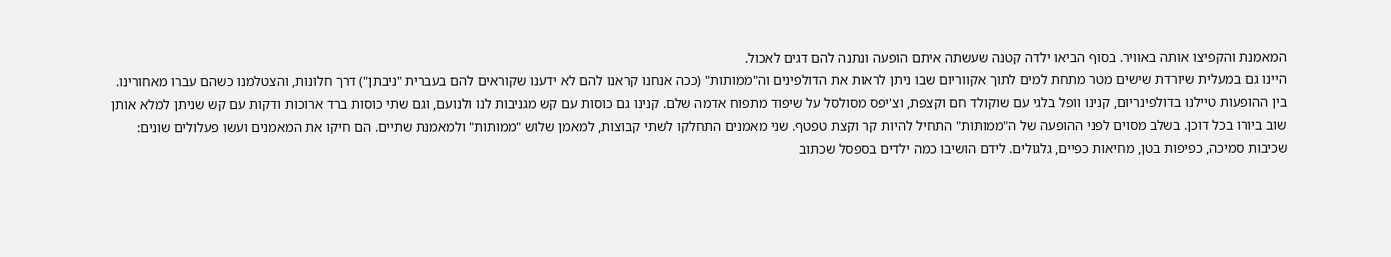המאמנת והקפיצו אותה באוויר. בסוף הביאו ילדה קטנה שעשתה איתם הופעה ונתנה להם דגים לאכול.
היינו גם במעלית שיורדת שישים מטר מתחת למים לתוך אקווריום שבו ניתן לראות את הדולפינים וה"ממותות" (ככה אנחנו קראנו להם לא ידענו שקוראים להם בעברית "ניבתן") דרך חלונות, והצטלמנו כשהם עברו מאחורינו.
בין ההופעות טיילנו בדולפינריום, קנינו וופל בלגי עם שוקולד חם וקצפת, וצ'יפס מסולסל על שיפוד מתפוח אדמה שלם. קנינו גם כוסות עם קש מגניבות לנו ולנועם, וגם שתי כוסות ברד ארוכות ודקות עם קש שניתן למלא אותן שוב ביורו בכל דוכן. בשלב מסוים לפני ההופעה של ה"ממותות" התחיל להיות קר וקצת טפטף. שני מאמנים התחלקו לשתי קבוצות, למאמן שלוש "ממותות" ולמאמנת שתיים. הם חיקו את המאמנים ועשו פעלולים שונים: שכיבות סמיכה, כפיפות בטן, מחיאות כפיים, גלגולים. לידם הושיבו כמה ילדים בספסל שכתוב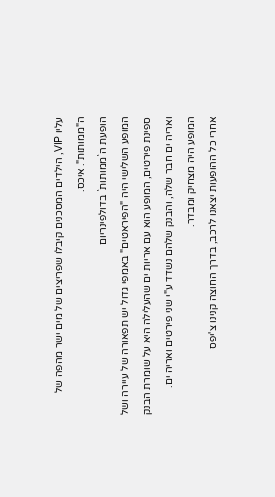עליו VIP, הילדים המסכנים קיבלו שפריצים של מים ישר מהפה של ה"ממותות". איכס.
הופעת ה`ממותות` בדולפינריום
המופע השלישי היה "הפיראטים" באמפי גדול יש תפאורה של עיירה ושל ספינת פירטים, המופע הוא עם אריות ים שהעלילה היא על שומרת הבנק ואריה ים חבר שלה, והבנק שלהם נשדד ע"י שני פירטים ואריה ים. המופע היה מצחיק ומבדר.
אחרי כל ההופעות יצאנו לרכב, בדרך החוצה קנינו צ'יפס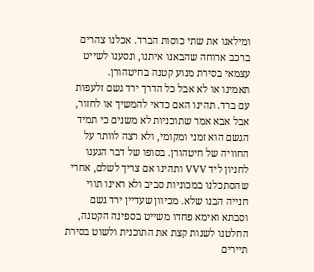ומילאנו את שתי כוסות הברד. אכלנו צהרים ברכב ארוחה שהבאנו איתנו, ונסענו לשייט עצמאי בסירת מנוע קטנה בחיטהורן.
תאמינו או לא אבל כל הדרך ירד גשם זלעפות עם ברד. תהינו האם כדאי להמשיך או לחזור, אבל אבא אמר שתוכניות לא משנים כי תמיד הגשם הוא זמני ומקומי, ולא רצה לוותר על החוויה של חיטהורן. בסופו של דבר הגענו לחניון ליד VVV ותהינו אם צריך לשלם, אחרי שהסתכלנו במכוניות סביב ולא ראינו תווי חנייה הבנו שלא. מכיוון שעדיין ירד גשם וסבתא ואימא פחדו משייט בספינה הקטנה, החלטנו לשנות קצת את התוכנית ולשוט בסירת תיירים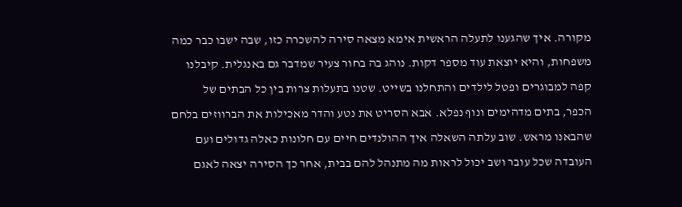מקורה. איך שהגענו לתעלה הראשית אימא מצאה סירה להשכרה כזו, שבה ישבו כבר כמה משפחות, והיא יוצאת עוד מספר דקות. נוהג בה בחור צעיר שמדבר גם באנגלית. קיבלנו קפה למבוגרים ופטל לילדים והתחלנו בשייט. שטנו בתעלות צרות בין כל הבתים של הכפר, בתים מדהימים ונוף נפלא. אבא הסריט את נטע והדר מאכילות את הברווזים בלחם שהבאנו מראש. שוב עלתה השאלה איך ההולנדים חיים עם חלונות כאלה גדולים ועם העובדה שכל עובר ושב יכול לראות מה מתנהל להם בבית, אחר כך הסירה יצאה לאגם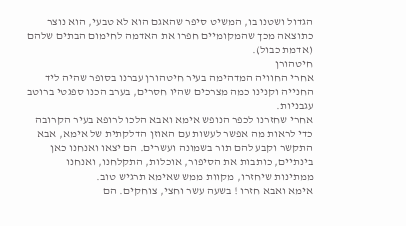הגדול ושטנו בו, המשיט סיפר שהאגם הוא לא טבעי, הוא נוצר כתוצאה מכך שהמקומיים חפרו את האדמה לחימום הבתים שלהם (אדמת כבול).
חיטהורן
אחרי החוויה המדהימה בעיר חיטהורן עברנו בסופר שהיה ליד החנייה וקנינו כמה מצרכים שהיו חסרים, בערב הכנו ספגטי ברוטב עגבניות.
אחרי שחזרנו לכפר הנופש אימא ואבא הלכו לרופא בעיר הקרובה כדי לראות מה אפשר לעשות עם האוזן הדלקתית של אימא, אבא התקשר וקבע להם תור בשמונה ועשרים. הם יצאו ואנחנו כאן בינתיים, כותבות את הסיפור, אוכלות, התקלחנו, ואנחנו ממתינות שיחזרו, מקוות ממש שאימא תרגיש טוב.
אימא ואבא חזרו ! בשעה עשר וחצי, צוחקים. הם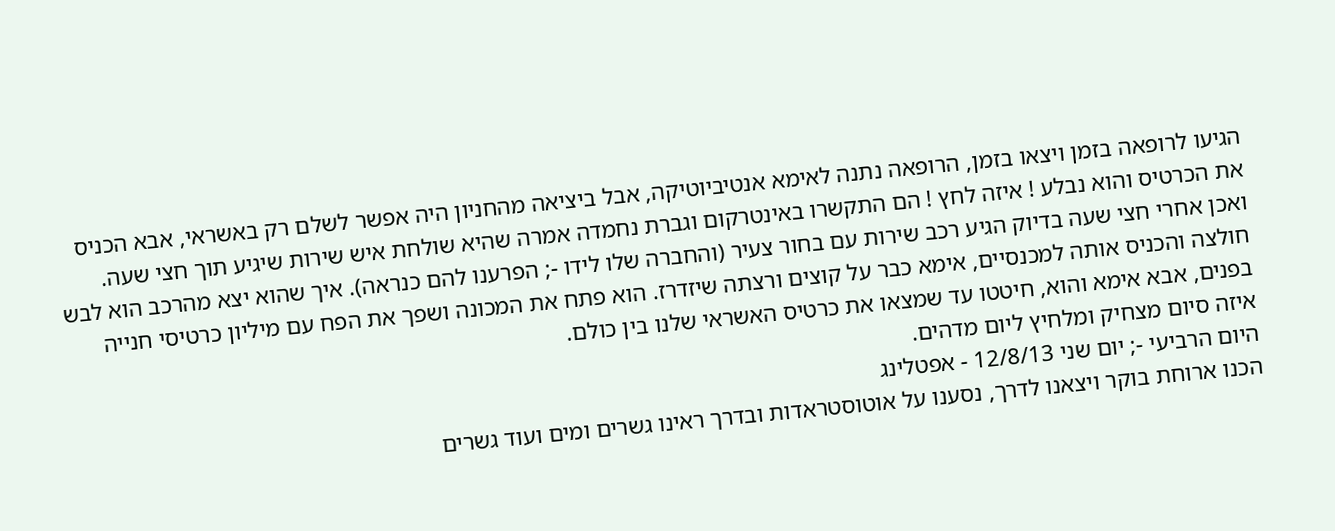הגיעו לרופאה בזמן ויצאו בזמן, הרופאה נתנה לאימא אנטיביוטיקה, אבל ביציאה מהחניון היה אפשר לשלם רק באשראי, אבא הכניס את הכרטיס והוא נבלע ! איזה לחץ ! הם התקשרו באינטרקום וגברת נחמדה אמרה שהיא שולחת איש שירות שיגיע תוך חצי שעה.
ואכן אחרי חצי שעה בדיוק הגיע רכב שירות עם בחור צעיר (והחברה שלו לידו -; הפרענו להם כנראה). איך שהוא יצא מהרכב הוא לבש חולצה והכניס אותה למכנסיים, אימא כבר על קוצים ורצתה שיזדרז. הוא פתח את המכונה ושפך את הפח עם מיליון כרטיסי חנייה בפנים, אבא אימא והוא, חיטטו עד שמצאו את כרטיס האשראי שלנו בין כולם.
איזה סיום מצחיק ומלחיץ ליום מדהים.
היום הרביעי -; יום שני 12/8/13 - אפטלינג
הכנו ארוחת בוקר ויצאנו לדרך, נסענו על אוטוסטראדות ובדרך ראינו גשרים ומים ועוד גשרים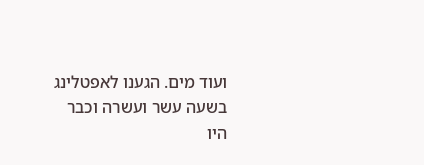ועוד מים. הגענו לאפטלינג בשעה עשר ועשרה וכבר היו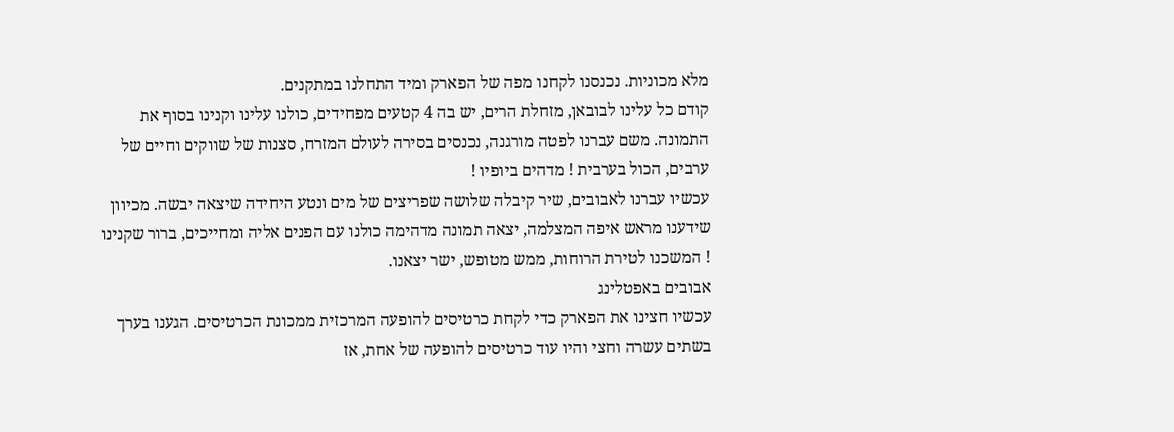מלא מכוניות. נכנסנו לקחנו מפה של הפארק ומיד התחלנו במתקנים.
קודם כל עלינו לבובאן, מזחלת הרים, יש בה 4 קטעים מפחידים, כולנו עלינו וקנינו בסוף את התמונה. משם עברנו לפטה מורגנה, נכנסים בסירה לעולם המזרח, סצנות של שווקים וחיים של ערבים, הכול בערבית ! מדהים ביופיו !
עכשיו עברנו לאבובים, שיר קיבלה שלושה שפריצים של מים ונטע היחידה שיצאה יבשה. מכיוון שידענו מראש איפה המצלמה, יצאה תמונה מדהימה כולנו עם הפנים אליה ומחייכים, ברור שקנינו ! המשכנו לטירת הרוחות, ממש מטופש, ישר יצאנו.
אבובים באפטלינג
עכשיו חצינו את הפארק כדי לקחת כרטיסים להופעה המרכזית ממכונת הכרטיסים. הגענו בערך בשתים עשרה וחצי והיו עוד כרטיסים להופעה של אחת, אז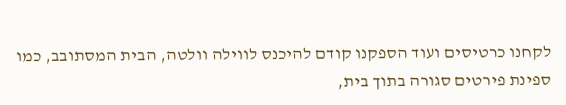לקחנו כרטיסים ועוד הספקנו קודם להיכנס לווילה וולטה, הבית המסתובב, כמו ספינת פירטים סגורה בתוך בית,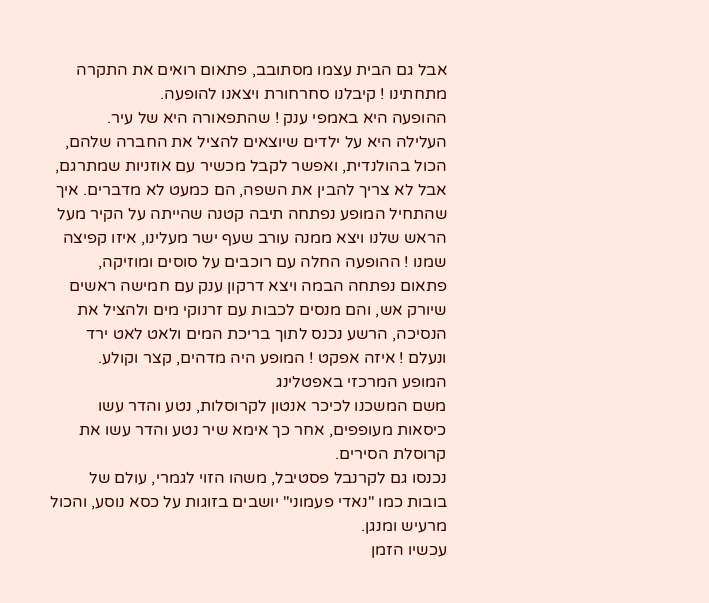אבל גם הבית עצמו מסתובב, פתאום רואים את התקרה מתחתינו ! קיבלנו סחרחורת ויצאנו להופעה.
ההופעה היא באמפי ענק ! שהתפאורה היא של עיר.
העלילה היא על ילדים שיוצאים להציל את החברה שלהם, הכול בהולנדית, ואפשר לקבל מכשיר עם אוזניות שמתרגם, אבל לא צריך להבין את השפה, הם כמעט לא מדברים. איך שהתחיל המופע נפתחה תיבה קטנה שהייתה על הקיר מעל הראש שלנו ויצא ממנה עורב שעף ישר מעלינו, איזו קפיצה שמנו ! ההופעה החלה עם רוכבים על סוסים ומוזיקה, פתאום נפתחה הבמה ויצא דרקון ענק עם חמישה ראשים שיורק אש, והם מנסים לכבות עם זרנוקי מים ולהציל את הנסיכה, הרשע נכנס לתוך בריכת המים ולאט לאט ירד ונעלם ! איזה אפקט ! המופע היה מדהים, קצר וקולע.
המופע המרכזי באפטלינג
משם המשכנו לכיכר אנטון לקרוסלות, נטע והדר עשו כיסאות מעופפים, אחר כך אימא שיר נטע והדר עשו את קרוסלת הסירים.
נכנסו גם לקרנבל פסטיבל, משהו הזוי לגמרי, עולם של בובות כמו "נאדי פעמוני" יושבים בזוגות על כסא נוסע, והכול מרעיש ומנגן.
עכשיו הזמן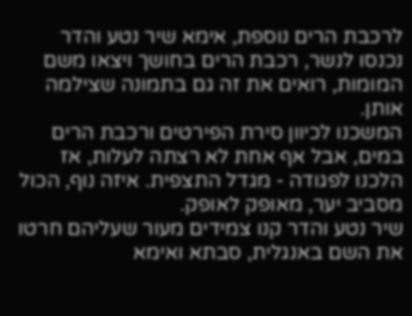לרכבת הרים נוספת, אימא שיר נטע והדר נכנסו לנשר, רכבת הרים בחושך ויצאו משם המומות, רואים את זה גם בתמונה שצילמה אותן.
המשכנו לכיוון סירת הפירטים ורכבת הרים במים, אבל אף אחת לא רצתה לעלות, אז הלכנו לפגודה - מגדל התצפית. איזה נוף, הכול מסביב יער, מאופק לאופק.
שיר נטע והדר קנו צמידים מעור שעליהם חרטו את השם באנגלית, סבתא ואימא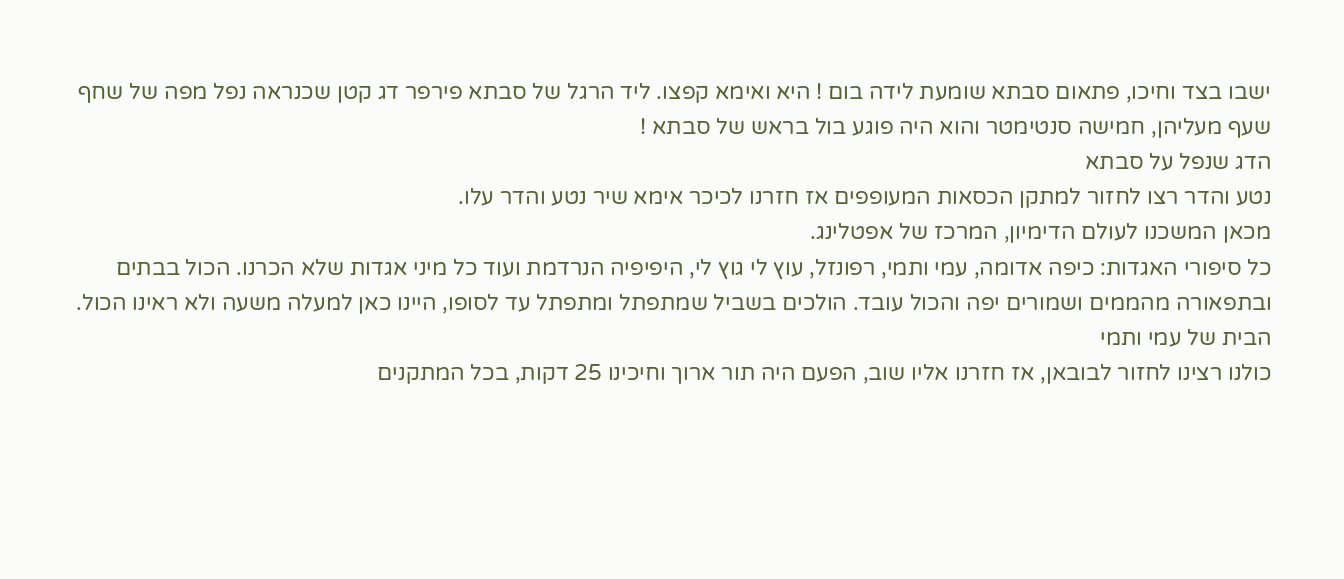ישבו בצד וחיכו, פתאום סבתא שומעת לידה בום ! היא ואימא קפצו. ליד הרגל של סבתא פירפר דג קטן שכנראה נפל מפה של שחף שעף מעליהן, חמישה סנטימטר והוא היה פוגע בול בראש של סבתא !
הדג שנפל על סבתא
נטע והדר רצו לחזור למתקן הכסאות המעופפים אז חזרנו לכיכר אימא שיר נטע והדר עלו.
מכאן המשכנו לעולם הדימיון, המרכז של אפטלינג.
כל סיפורי האגדות: כיפה אדומה, עמי ותמי, רפונזל, עוץ לי גוץ לי, היפיפיה הנרדמת ועוד כל מיני אגדות שלא הכרנו. הכול בבתים ובתפאורה מהממים ושמורים יפה והכול עובד. הולכים בשביל שמתפתל ומתפתל עד לסופו, היינו כאן למעלה משעה ולא ראינו הכול.
הבית של עמי ותמי
כולנו רצינו לחזור לבובאן, אז חזרנו אליו שוב, הפעם היה תור ארוך וחיכינו 25 דקות, בכל המתקנים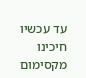עד עכשיו חיכינו מקסימום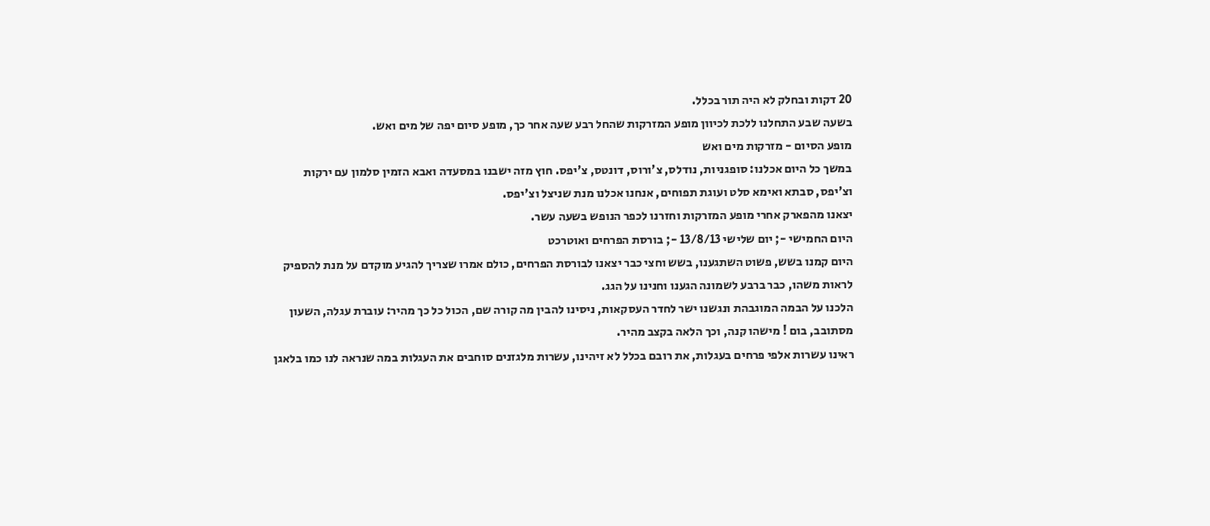20 דקות ובחלק לא היה תור בכלל.
בשעה שבע התחלנו ללכת לכיוון מופע המזרקות שהחל רבע שעה אחר כך, מופע סיום יפה של מים ואש.
מופע הסיום - מזרקות מים ואש
במשך כל היום אכלנו: סופגניות, נודלס, צ'ורוס, דונטס, צ'יפס. חוץ מזה ישבנו במסעדה ואבא הזמין סלמון עם ירקות וצ'יפס, סבתא ואימא סלט ועוגת תפוחים, אנחנו אכלנו מנת שניצל וצ'יפס.
יצאנו מהפארק אחרי מופע המזרקות וחזרנו לכפר הנופש בשעה עשר.
היום החמישי -; יום שלישי 13/8/13 -; בורסת הפרחים ואוטרכט
היום קמנו בשש, פשוט השתגענו, בשש וחצי כבר יצאנו לבורסת הפרחים, כולם אמרו שצריך להגיע מוקדם על מנת להספיק לראות משהו, כבר ברבע לשמונה הגענו וחנינו על הגג.
הלכנו על הבמה המוגבהת ונגשנו ישר לחדר העסקאות, ניסינו להבין מה קורה שם, הכול כל כך מהיר: עוברת עגלה, השעון מסתובב, בום ! מישהו קנה, וכך הלאה בקצב מהיר.
ראינו עשרות אלפי פרחים בעגלות, את רובם בכלל לא זיהינו, עשרות מלגזנים סוחבים את העגלות במה שנראה לנו כמו בלאגן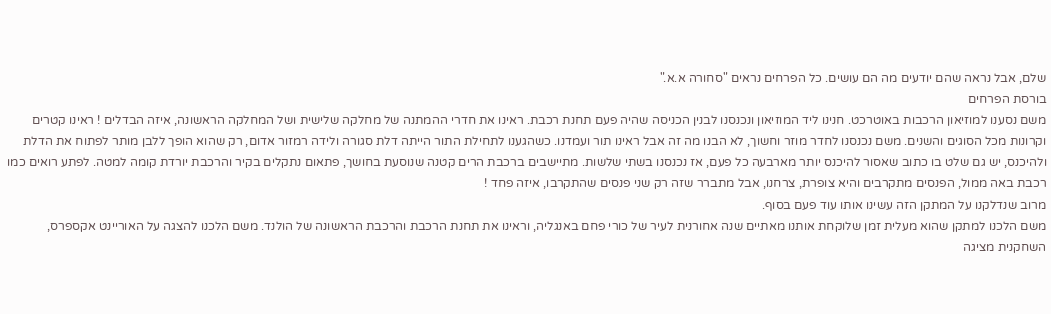שלם, אבל נראה שהם יודעים מה הם עושים. כל הפרחים נראים "סחורה א.א."
בורסת הפרחים
משם נסענו למוזיאון הרכבות באוטרכט. חנינו ליד המוזיאון ונכנסנו לבנין הכניסה שהיה פעם תחנת רכבת. ראינו את חדרי ההמתנה של מחלקה שלישית ושל המחלקה הראשונה, איזה הבדלים ! ראינו קטרים וקרונות מכל הסוגים והשנים. משם נכנסנו לחדר מוזר וחשוך, לא הבנו מה זה אבל ראינו תור ועמדנו. כשהגענו לתחילת התור הייתה דלת סגורה ולידה רמזור אדום, רק שהוא הופך ללבן מותר לפתוח את הדלת ולהיכנס, יש גם שלט בו כתוב שאסור להיכנס יותר מארבעה כל פעם, אז נכנסנו בשתי שלשות. מתיישבים ברכבת הרים קטנה שנוסעת בחושך, פתאום נתקלים בקיר והרכבת יורדת קומה למטה. לפתע רואים כמו רכבת באה ממול, הפנסים מתקרבים והיא צופרת, צרחנו, אבל מתברר שזה רק שני פנסים שהתקרבו, איזה פחד !
מרוב שנדלקנו על המתקן הזה עשינו אותו עוד פעם בסוף.
משם הלכנו למתקן שהוא מעלית זמן שלוקחת אותנו מאתיים שנה אחורנית לעיר של כורי פחם באנגליה, וראינו את תחנת הרכבת והרכבת הראשונה של הולנד. משם הלכנו להצגה על האוריינט אקספרס, השחקנית מציגה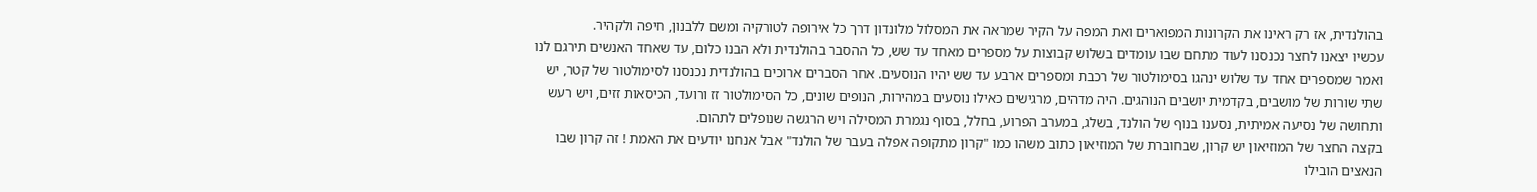בהולנדית, אז רק ראינו את הקרונות המפוארים ואת המפה על הקיר שמראה את המסלול מלונדון דרך כל אירופה לטורקיה ומשם ללבנון, חיפה ולקהיר.
עכשיו יצאנו לחצר נכנסנו לעוד מתחם שבו עומדים בשלוש קבוצות על מספרים מאחד עד שש, כל ההסבר בהולנדית ולא הבנו כלום, עד שאחד האנשים תירגם לנו ואמר שמספרים אחד עד שלוש ינהגו בסימולטור של רכבת ומספרים ארבע עד שש יהיו הנוסעים. אחר הסברים ארוכים בהולנדית נכנסנו לסימולטור של קטר, יש שתי שורות של מושבים, בקדמית יושבים הנוהגים. היה מדהים, מרגישים כאילו נוסעים במהירות, הנופים שונים, כל הסימולטור זז ורועד, הכיסאות זזים, ויש רעש ותחושה של נסיעה אמיתית, נסענו בנוף של הולנד, בשלג, במערב הפרוע, בחלל, בסוף נגמרת המסילה ויש הרגשה שנופלים לתהום.
בקצה החצר של המוזיאון יש קרון, שבחוברת של המוזיאון כתוב משהו כמו "קרון מתקופה אפלה בעבר של הולנד" אבל אנחנו יודעים את האמת ! זה קרון שבו הנאצים הובילו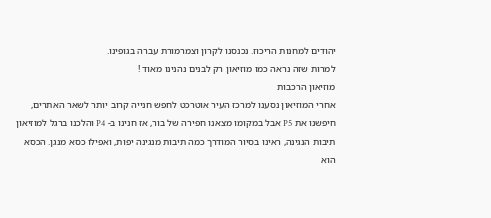יהודים למחנות הריכוז. נכנסנו לקרון וצמרמורת עברה בגופינו.
למרות שזה נראה כמו מוזיאון רק לבנים נהנינו מאוד !
מוזיאון הרכבות
אחרי המוזיאון נסענו למרכז העיר אוטרכט לחפש חנייה קרוב יותר לשאר האתרים, חיפשנו את P5 אבל במקומו מצאנו חפירה של בור, אז חנינו ב- P4 והלכנו ברגל למוזיאון תיבות הנגינה, ראינו בסיור המודרך כמה תיבות מנגינה יפות, ואפילו כסא מנגן. הכסא הוא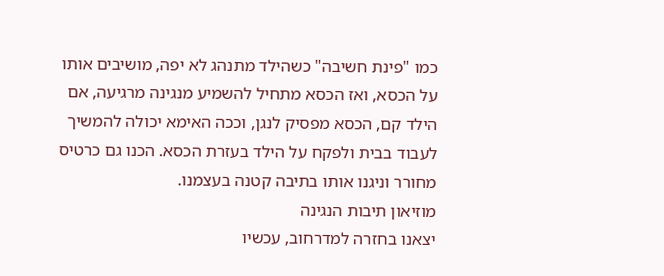כמו "פינת חשיבה" כשהילד מתנהג לא יפה, מושיבים אותו על הכסא, ואז הכסא מתחיל להשמיע מנגינה מרגיעה, אם הילד קם, הכסא מפסיק לנגן, וככה האימא יכולה להמשיך לעבוד בבית ולפקח על הילד בעזרת הכסא. הכנו גם כרטיס מחורר וניגנו אותו בתיבה קטנה בעצמנו.
מוזיאון תיבות הנגינה
יצאנו בחזרה למדרחוב, עכשיו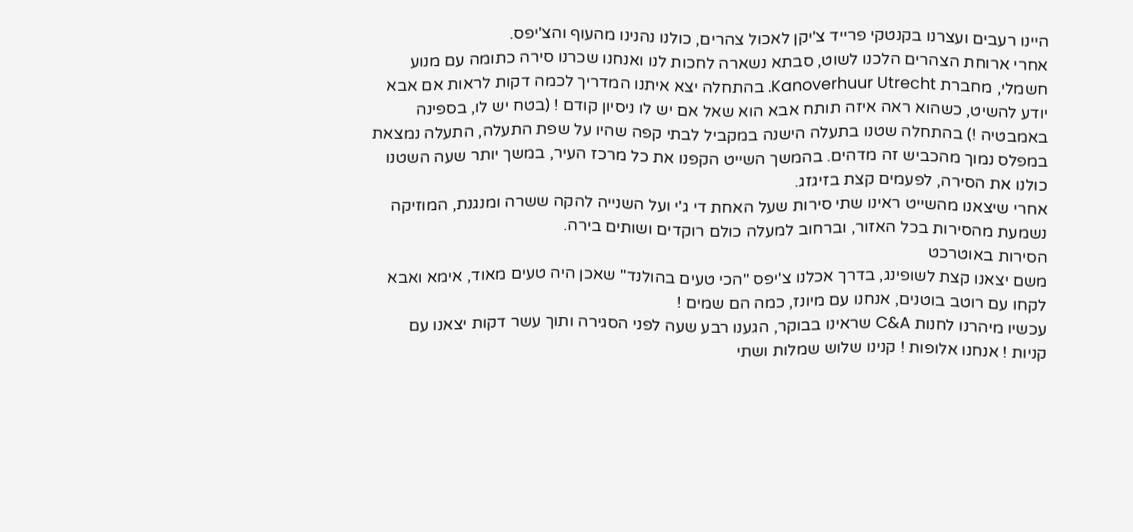היינו רעבים ועצרנו בקנטקי פרייד צ'יקן לאכול צהרים, כולנו נהנינו מהעוף והצ'יפס.
אחרי ארוחת הצהרים הלכנו לשוט, סבתא נשארה לחכות לנו ואנחנו שכרנו סירה כתומה עם מנוע חשמלי, מחברת Kanoverhuur Utrecht. בהתחלה יצא איתנו המדריך לכמה דקות לראות אם אבא יודע להשיט, כשהוא ראה איזה תותח אבא הוא שאל אם יש לו ניסיון קודם ! (בטח יש לו, בספינה באמבטיה !) בהתחלה שטנו בתעלה הישנה במקביל לבתי קפה שהיו על שפת התעלה, התעלה נמצאת במפלס נמוך מהכביש זה מדהים. בהמשך השייט הקפנו את כל מרכז העיר, במשך יותר שעה השטנו כולנו את הסירה, לפעמים קצת בזיגזג.
אחרי שיצאנו מהשייט ראינו שתי סירות שעל האחת די ג'י ועל השנייה להקה ששרה ומנגנת, המוזיקה נשמעת מהסירות בכל האזור, וברחוב למעלה כולם רוקדים ושותים בירה.
הסירות באוטרכט
משם יצאנו קצת לשופינג, בדרך אכלנו צ'יפס "הכי טעים בהולנד" שאכן היה טעים מאוד, אימא ואבא לקחו עם רוטב בוטנים, אנחנו עם מיונז, כמה הם שמים !
עכשיו מיהרנו לחנות C&A שראינו בבוקר, הגענו רבע שעה לפני הסגירה ותוך עשר דקות יצאנו עם קניות ! אנחנו אלופות ! קנינו שלוש שמלות ושתי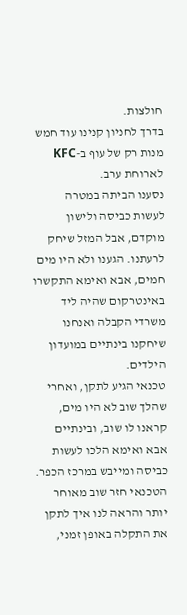חולצות.
בדרך לחניון קנינו עוד חמש מנות רק של עוף ב-KFC לארוחת ערב.
נסענו הביתה במטרה לעשות כביסה ולישון מוקדם, אבל המזל שיחק לרעתנו. הגענו ולא היו מים חמים, אבא ואימא התקשרו באינטרקום שהיה ליד משרדי הקבלה ואנחנו שיחקנו בינתיים במועדון הילדים.
טכנאי הגיע לתקן, ואחרי שהלך שוב לא היו מים, קראנו לו שוב, ובינתיים אבא ואימא הלכו לעשות כביסה ומייבש במרכז הכפר.
הטכנאי חזר שוב מאוחר יותר והראה לנו איך לתקן את התקלה באופן זמני,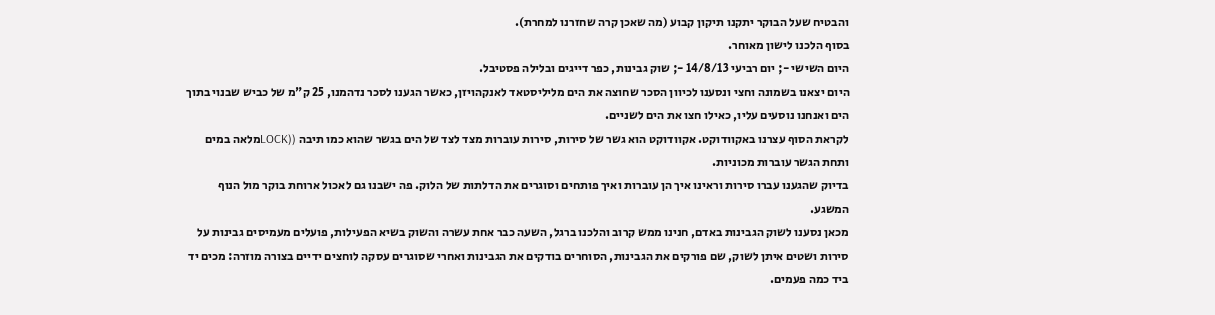והבטיח שעל הבוקר יתקנו תיקון קבוע (מה שאכן קרה שחזרנו למחרת).
בסוף הלכנו לישון מאוחר.
היום השישי -; יום רביעי 14/8/13 -; שוק גבינות, כפר דייגים ובלילה פסטיבל.
היום יצאנו בשמונה וחצי ונסענו לכיוון הסכר שחוצה את הים מליליסטאד לאנקהויזן, כאשר הגענו לסכר נדהמנו, 25 ק"מ של כביש שבנוי בתוך הים ואנחנו נוסעים עליו, כאילו חצו את הים לשניים.
לקראת הסוף עצרנו באקוודוקט. אקוודוקט הוא גשר של סירות, סירות עוברות מצד לצד של הים בגשר שהוא כמו תיבה ((LOCKמלאה במים ותחת הגשר עוברות מכוניות.
בדיוק שהגענו עברו סירות וראינו איך הן עוברות ואיך פותחים וסוגרים את הדלתות של הלוק. פה ישבנו גם לאכול ארוחת בוקר מול הנוף המשגע.
מכאן נסענו לשוק הגבינות באדם, חנינו ממש קרוב והלכנו ברגל, השעה כבר אחת עשרה והשוק בשיא הפעילות, פועלים מעמיסים גבינות על סירות ושטים איתן לשוק, שם פורקים את הגבינות, הסוחרים בודקים את הגבינות ואחרי שסוגרים עסקה לוחצים ידיים בצורה מוזרה: מכים יד ביד כמה פעמים.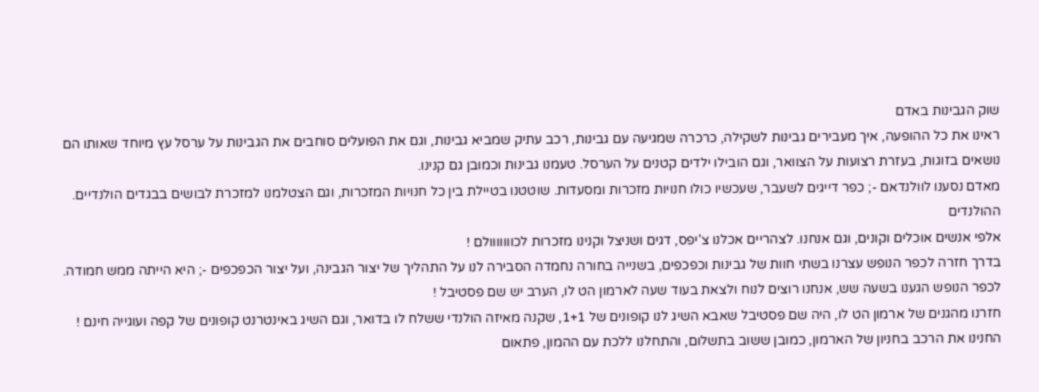שוק הגבינות באדם
ראינו את כל ההופעה, איך מעבירים גבינות לשקילה, כרכרה שמגיעה עם גבינות, רכב עתיק שמביא גבינות, וגם את הפועלים סוחבים את הגבינות על ערסל עץ מיוחד שאותו הם נושאים בזוגות, בעזרת רצועות על הצוואר, וגם הובילו ילדים קטנים על הערסל. טעמנו גבינות וכמובן גם קנינו.
מאדם נסענו לוולנדאם -; כפר דייגים לשעבר, שעכשיו כולו חנויות מזכרות ומסעדות. שוטטנו בטיילת בין כל חנויות המזכרות, וגם הצטלמנו למזכרת לבושים בבגדים הולנדיים.
ההולנדים
אלפי אנשים אוכלים וקונים, וגם אנחנו. לצהריים אכלנו צ'יפס, דגים ושניצל וקנינו מזכרות לכווווווולם !
בדרך חזרה לכפר הנופש עצרנו בשתי חוות של גבינות וכפכפים, בשנייה בחורה נחמדה הסבירה לנו על התהליך של יצור הגבינה, ועל יצור הכפכפים -; היא הייתה ממש חמודה.
לכפר הנופש הגענו בשעה שש, אנחנו רוצים לנוח ולצאת בעוד שעה לארמון הט לו, הערב יש שם פסטיבל !
חזרנו מהגנים של ארמון הט לו, היה שם פסטיבל שאבא השיג לנו קופונים של 1+1, שקנה מאיזה הולנדי ששלח לו בדואר, וגם השיג באינטרנט קופונים של קפה ועוגייה חינם !
החנינו את הרכב בחניון של הארמון, כמובן ששוב בתשלום, והתחלנו ללכת עם ההמון, פתאום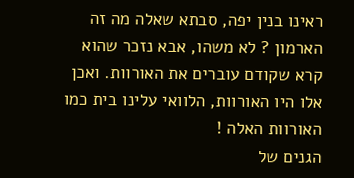ראינו בנין יפה, סבתא שאלה מה זה הארמון ? לא משהו, אבא נזכר שהוא קרא שקודם עוברים את האורוות. ואכן אלו היו האורוות, הלוואי עלינו בית כמו האורוות האלה !
הגנים של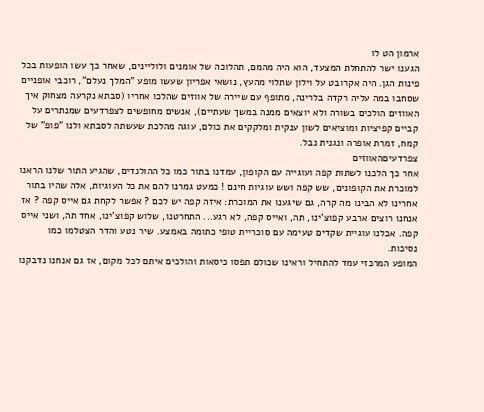ארמון הט לו
הגענו ישר להתחלת המצעד, הוא היה מהמם, תהלוכה של אומנים ולוליינים, שאחר כך עשו הופעות בכל פינות הגן. היה אקרובט על וילון שתלוי מהעץ, נושאי אפריון שעשו מופע "המלך נעלם", רוכבי אופניים שסחבו במה עליה רקדה בלרינה, מתופף עם שיירה של אווזים שהלכו אחריו (סבתא נקרעה מצחוק איך האווזים הולכים בשורה ולא יוצאים ממנה במשך שעתיים), אנשים מחופשים לצפרדעים שמנתרים על קביים קפיציות ומוציאים לשון ענקית ומלקקים את כולם, עוגה מהלכת שעשתה לסבתא ולנו "פופ" של קמח, זמרת אופרה ונגנית נבל.
צפרדעיםהאווזים
אחר כך הלכנו לשתות קפה ועוגייה עם הקופון, עמדנו בתור כמו כל ההולנדים, שהגיע התור שלנו הראנו למוכרת את הקופונים, שש קפה ושש עוגיות חינם ! כמעט גמרנו להם את כל העוגיות, אלה שהיו בתור אחרינו לא הבינו מה קרה, גם שיגענו את המוכרת: איזה קפה יש לכם ? אפשר לקחת גם אייס קפה ? אז אנחנו רוצים ארבע קפוצ'ינו, תה, ואייס קפה, לא רגע... התחרטנו, שלוש קפוצ'ינו, אחד תה, ושני אייס קפה. אכלנו עוגיית שקדים טעימה עם סוכריית טופי כתומה באמצע. שיר נטע והדר הצטלמו כמו נסיכות.
המופע המרכזי עמד להתחיל וראינו שכולם תפסו כיסאות והולכים איתם לכל מקום, אז גם אנחנו נדבקנו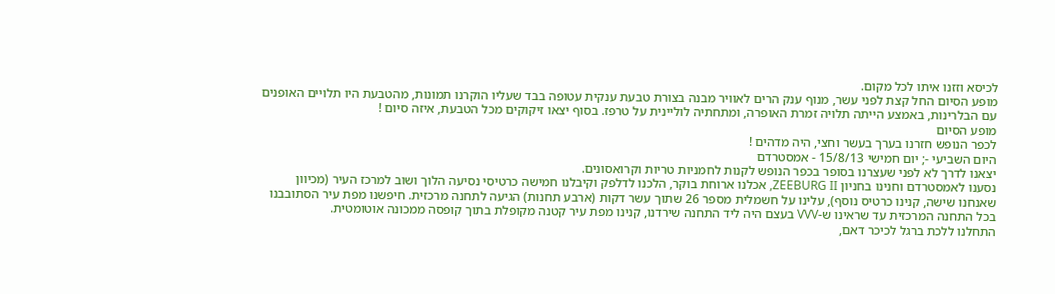לכיסא וזזנו איתו לכל מקום.
מופע הסיום החל קצת לפני עשר, מנוף ענק הרים לאוויר מבנה בצורת טבעת ענקית עטופה בבד שעליו הוקרנו תמונות, מהטבעת היו תלויים האופנים עם הבלרינות, באמצע הייתה תלויה זמרת האופרה, ומתחתיה לוליינית על טרפז. בסוף יצאו זיקוקים מכל הטבעת, איזה סיום !
מופע הסיום
לכפר הנופש חזרנו בערך בעשר וחצי, היה מדהים !
היום השביעי -; יום חמישי 15/8/13 - אמסטרדם
יצאנו לדרך לא לפני שעצרנו בסופר בכפר הנופש לקנות לחמניות טריות וקרואסונים.
נסענו לאמסטרדם וחנינו בחניון ZEEBURG II, אכלנו ארוחת בוקר, הלכנו לדלפק וקיבלנו חמישה כרטיסי נסיעה הלוך ושוב למרכז העיר (מכיוון שאנחנו שישה, קנינו כרטיס נוסף), עלינו על חשמלית מספר 26 שתוך עשר דקות (ארבע תחנות) הגיעה לתחנה מרכזית. חיפשנו מפת עיר הסתובבנו בכל התחנה המרכזית עד שראינו ש-VVV בעצם היה ליד התחנה שירדנו, קנינו מפת עיר קטנה מקופלת בתוך קופסה ממכונה אוטומטית.
התחלנו ללכת ברגל לכיכר דאם,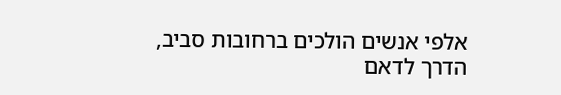אלפי אנשים הולכים ברחובות סביב, הדרך לדאם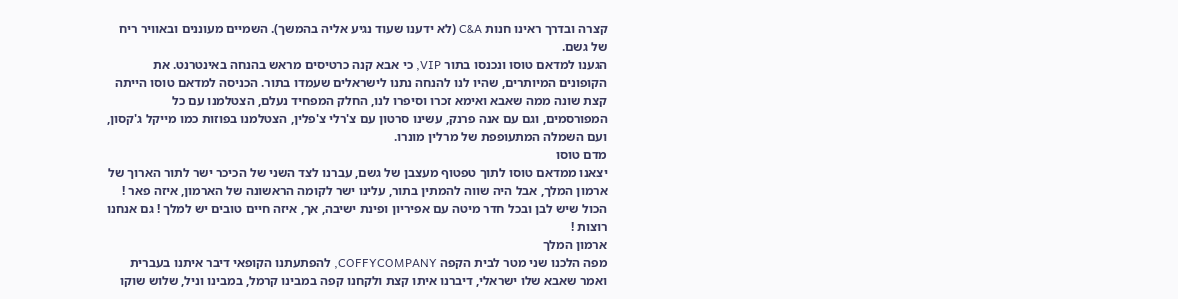קצרה ובדרך ראינו חנות C&A (לא ידענו שעוד נגיע אליה בהמשך). השמיים מעוננים ובאוויר ריח של גשם.
הגענו למדאם טוסו ונכנסו בתור VIP, כי אבא קנה כרטיסים מראש בהנחה באינטרנט. את הקופונים המיותרים, שהיו לנו להנחה נתנו לישראלים שעמדו בתור. הכניסה למדאם טוסו הייתה קצת שונה ממה שאבא ואימא זכרו וסיפרו לנו, החלק המפחיד נעלם, הצטלמנו עם כל המפורסמים, וגם עם אנה פרנק, עשינו סרטון עם צ'רלי צ'פלין, הצטלמנו בפוזות כמו מייקל ג'קסון, ועם השמלה המתעופפת של מרלין מונרו.
מדם טוסו
יצאנו ממדאם טוסו לתוך טפטוף מעצבן של גשם, עברנו לצד השני של הכיכר ישר לתור הארוך של ארמון המלך, אבל היה שווה להמתין בתור, עלינו ישר לקומה הראשונה של הארמון, איזה פאר ! הכול שיש לבן ובכל חדר מיטה עם אפיריון ופינת ישיבה, אך, איזה חיים טובים יש למלך ! גם אנחנו רוצות !
ארמון המלך
מפה הלכנו שני מטר לבית הקפה COFFYCOMPANY, להפתעתנו הקופאי דיבר איתנו בעברית ואמר שאבא שלו ישראלי, דיברנו איתו קצת ולקחנו קפה במבינו קרמל, במבינו וניל, שלוש שוקו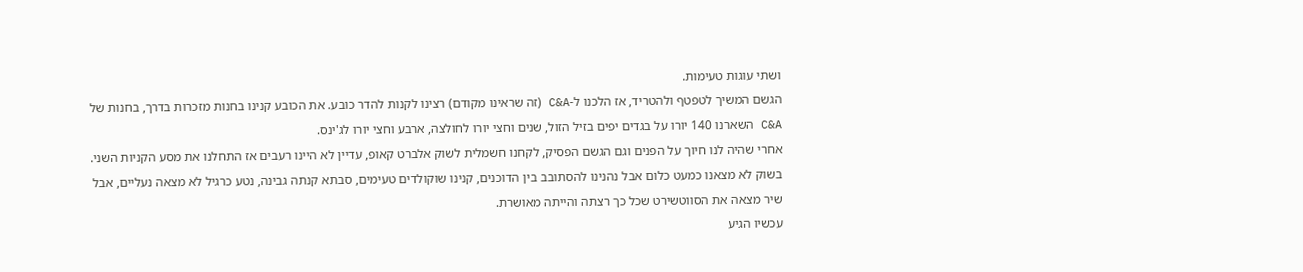ושתי עוגות טעימות.
הגשם המשיך לטפטף ולהטריד, אז הלכנו ל-C&A (זה שראינו מקודם) רצינו לקנות להדר כובע. את הכובע קנינו בחנות מזכרות בדרך, בחנות של C&A השארנו 140 יורו על בגדים יפים בזיל הזול, שנים וחצי יורו לחולצה, ארבע וחצי יורו לג'ינס.
אחרי שהיה לנו חיוך על הפנים וגם הגשם הפסיק, לקחנו חשמלית לשוק אלברט קאופ, עדיין לא היינו רעבים אז התחלנו את מסע הקניות השני.
בשוק לא מצאנו כמעט כלום אבל נהנינו להסתובב בין הדוכנים, קנינו שוקולדים טעימים, סבתא קנתה גבינה, נטע כרגיל לא מצאה נעליים, אבל שיר מצאה את הסווטשירט שכל כך רצתה והייתה מאושרת.
עכשיו הגיע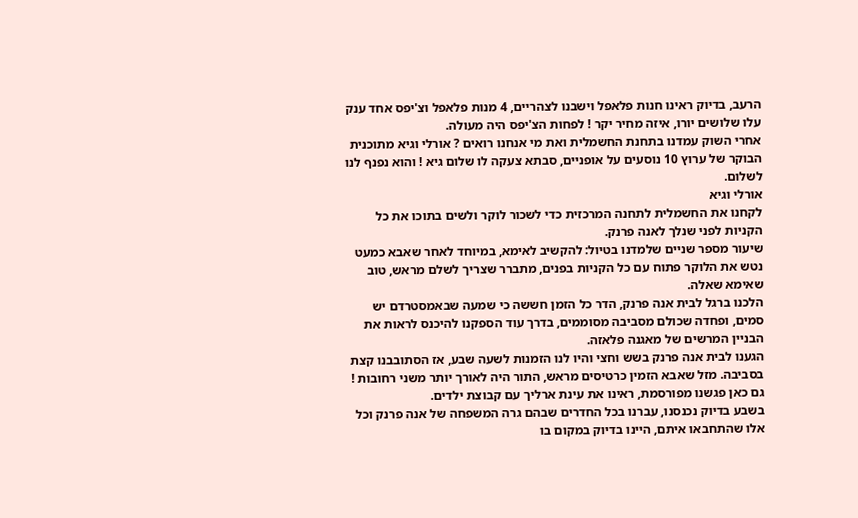הרעב, בדיוק ראינו חנות פלאפל וישבנו לצהריים, 4 מנות פלאפל וצ'יפס אחד ענק עלו שלושים יורו, איזה מחיר יקר ! לפחות הצ'יפס היה מעולה.
אחרי השוק עמדנו בתחנת החשמלית ואת מי אנחנו רואים ? אורלי וגיא מתוכנית הבוקר של ערוץ 10 נוסעים על אופניים, סבתא צעקה לו שלום גיא ! והוא נפנף לנו לשלום.
אורלי וגיא
לקחנו את החשמלית לתחנה המרכזית כדי לשכור לוקר ולשים בתוכו את כל הקניות לפני שנלך לאנה פרנק.
שיעור מספר שניים שלמדנו בטיול: להקשיב לאימא, במיוחד לאחר שאבא כמעט נטש את הלוקר פתוח עם כל הקניות בפנים, מתברר שצריך לשלם מראש, טוב שאימא שאלה.
הלכנו ברגל לבית אנה פרנק, הדר כל הזמן חששה כי שמעה שבאמסטרדם יש סמים, ופחדה שכולם מסביבה מסוממים, בדרך עוד הספקנו להיכנס לראות את הבניין המרשים של מאגנה פלאזה.
הגענו לבית אנה פרנק בשש וחצי והיו לנו הזמנות לשעה שבע, אז הסתובבנו קצת בסביבה. מזל שאבא הזמין כרטיסים מראש, התור היה לאורך יותר משני רחובות ! גם כאן פגשנו מפורסמת, ראינו את עינת ארליך עם קבוצת ילדים.
בשבע בדיוק נכנסנו, עברנו בכל החדרים שבהם גרה המשפחה של אנה פרנק וכל אלו שהתחבאו איתם, היינו בדיוק במקום בו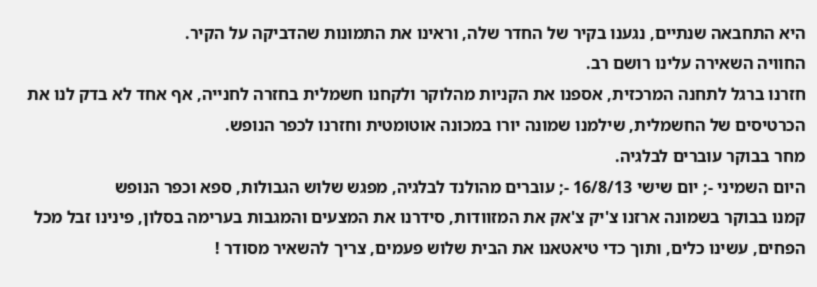היא התחבאה שנתיים, נגענו בקיר של החדר שלה, וראינו את התמונות שהדביקה על הקיר.
החוויה השאירה עלינו רושם רב.
חזרנו ברגל לתחנה המרכזית, אספנו את הקניות מהלוקר ולקחנו חשמלית בחזרה לחנייה, אף אחד לא בדק לנו את הכרטיסים של החשמלית, שילמנו שמונה יורו במכונה אוטומטית וחזרנו לכפר הנופש.
מחר בבוקר עוברים לבלגיה.
היום השמיני -; יום שישי 16/8/13 -; עוברים מהולנד לבלגיה, מפגש שלוש הגבולות, ספא וכפר הנופש
קמנו בבוקר בשמונה ארזנו צ'יק צ'אק את המזוודות, סידרנו את המצעים והמגבות בערימה בסלון, פינינו זבל מכל הפחים, עשינו כלים, ותוך כדי טיאטאנו את הבית שלוש פעמים, צריך להשאיר מסודר !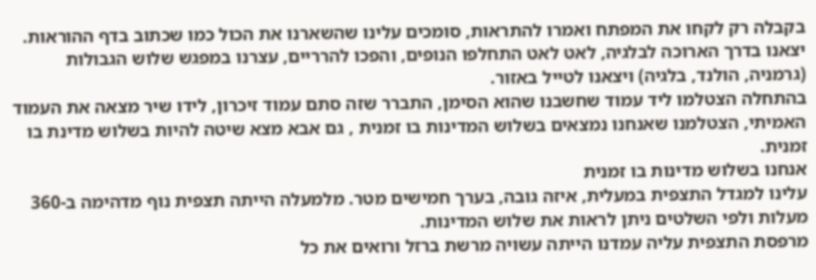בקבלה רק לקחו את המפתח ואמרו להתראות, סומכים עלינו שהשארנו את הכול כמו שכתוב בדף ההוראות.
יצאנו בדרך הארוכה לבלגיה, לאט לאט התחלפו הנופים, והפכו להרריים, עצרנו במפגש שלוש הגבולות (גרמניה, הולנד, בלגיה) ויצאנו לטייל באזור.
בהתחלה הצטלמו ליד עמוד שחשבנו שהוא הסימן, התברר שזה סתם עמוד זיכרון, לידו שיר מצאה את העמוד האמיתי, הצטלמנו שאנחנו נמצאים בשלוש המדינות בו זמנית , גם אבא מצא שיטה להיות בשלוש מדינת בו זמנית.
אנחנו בשלוש מדינות בו זמנית
עלינו למגדל התצפית במעלית, איזה גובה, בערך חמישים מטר. מלמעלה הייתה תצפית נוף מדהימה ב-360 מעלות ולפי השלטים ניתן לראות את שלוש המדינות.
מרפסת התצפית עליה עמדנו הייתה עשויה מרשת ברזל ורואים את כל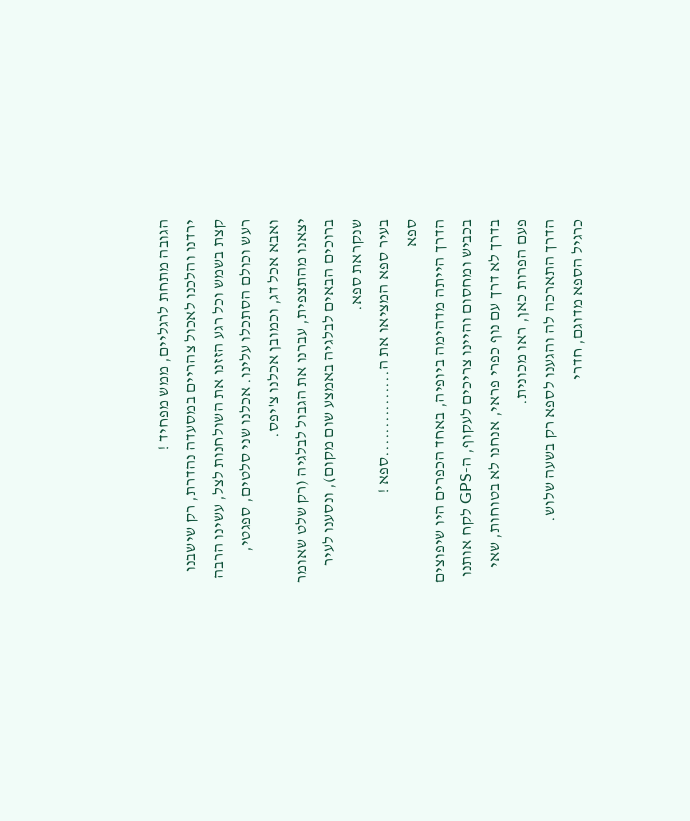הגובה מתחת לרגליים, ממש מפחיד !
ירדנו והלכנו לאכול צהריים במסעדה נהדרת, רק שישבנו קצת בשמש וכל רגע הזזנו את השולחנות לצל, עשינו הרבה רעש וכולם הסתכלו עלינו. אכלנו שני סלטים, ספגטי, ואבא אכל דג, וכמובן אכלנו צ'יפס.
יצאנו מהתצפית, עברנו את הגבול לבלגיה (רק שלט שאומר ברוכים הבאים לבלגיה באמצע שום מקום), ונסענו לעיר שנקראת ספא.
בעיר ספא המציאו את ה...............ספא !
ספא
הדרך הייתה מדהימה ביופיה, באחד הכפרים היו שיפוצים בכביש ומחסום והיינו צריכים לעקוף, ה-GPS לקח אותנו בדרך לא דרך עם נוף כפרי פראי, אנחנו לא בטוחות, שאי פעם הפרות כאן, ראו מכונית.
הדרך התארכה לה והגענו לספא רק בשעה שלוש.
כרגיל הספא מדוגם, חדרי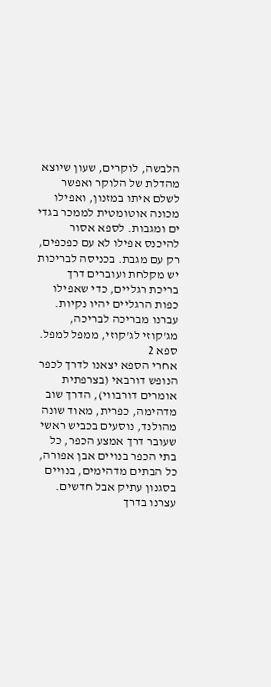הלבשה, לוקרים, שעון שיוצא מהדלת של הלוקר ואפשר לשלם איתו במזנון, ואפילו מכונה אוטומטית לממכר בגדי ים ומגבות. לספא אסור להיכנס אפילו לא עם כפכפים, רק עם מגבת. בכניסה לבריכות יש מקלחת ועוברים דרך בריכת רגליים, כדי שאפילו כפות הרגליים יהיו נקיות.
עברנו מבריכה לבריכה, מג'קוזי לג'קוזי, ממפל למפל.
ספא 2
אחרי הספא יצאנו לדרך לכפר הנופש דורבאי (בצרפתית אומרים דורבווי), הדרך שוב מדהימה, כפרית, מאוד שונה מהולנד, נוסעים בכביש ראשי שעובר דרך אמצע הכפר, כל בתי הכפר בנויים אבן אפורה, כל הבתים מדהימים, בנויים בסגנון עתיק אבל חדשים.
עצרנו בדרך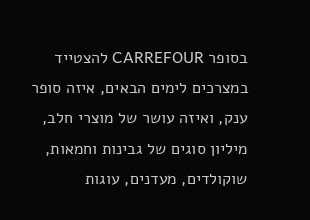בסופר CARREFOUR להצטייד במצרכים לימים הבאים, איזה סופר ענק, ואיזה עושר של מוצרי חלב, מיליון סוגים של גבינות וחמאות, שוקולדים, מעדנים, עוגות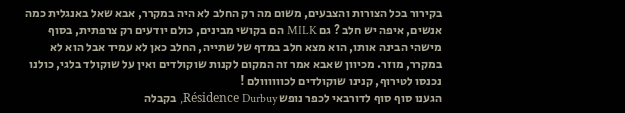בקירור בכל הצורות והצבעים, משום מה רק החלב לא היה במקרר, אבא שאל באנגלית כמה אנשים, איפה יש חלב ? גם MILK הם בקושי מבינים, כולם יודעים רק צרפתית, בסוף מישהי הבינה אותו, הוא מצא חלב במדף של שתייה, החלב כאן לא עמיד אבל הוא לא במקרר, מוזר. מכיוון שאבא אמר זה המקום לקנות שוקולדים ואין על שוקולד בלגי, כולנו נכנסו לטירוף, קנינו שוקולדים לכוווווולם !
הגענו סוף סוף לדורבאי לכפר נופש Résidence Durbuy, בקבלה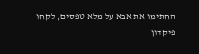החתימו את אבא על מלא טפסים, לקחו פיקדון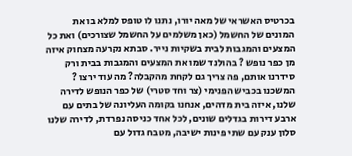בכרטיס האשראי של מאה יורו, נתנו לו טופס למלא בו את המונים של החשמל (כאן משלמים על החשמל שצורכים) ואת כל המצעים והמגבות לבית בשקיות נייר. סבתא נקרעה מצחוק איזה מן כפר נופש ? בהולנד שמו את המצעים והמגבות בבית ורק סידרנו אותם, פה צריך גם לקחת מהקבלה? מה עוד ירצו ?
המשכנו בכביש הפנימי (צר וחד סטרי) של כפר הנופש לדירה שלנו, איזה בית מדהים, אנחנו בקומה העליונה של בתים עם ארבע דירות בגדלים שונים, לכל אחד כניסה נפרדת, לדירה שלנו סלון ענק עם שתי פינות ישיבה, מטבח גדול עם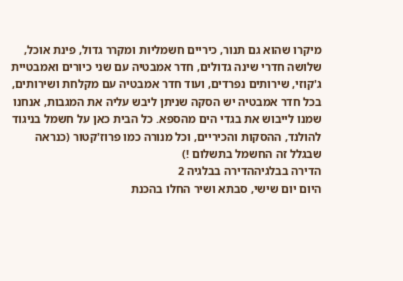מיקרו שהוא גם תנור, כיריים חשמליות ומקרר גדול, פינת אוכל, שלושה חדרי שינה גדולים, חדר אמבטיה עם שני כיורים ואמבטיית ג'קוזי, שירותים נפרדים, ועוד חדר אמבטיה עם מקלחת ושירותים, בכל חדר אמבטיה יש הסקה שניתן ליבש עליה את המגבות, אנחנו שמנו לייבוש את בגדי הים מהספא. כל הבית כאן על חשמל בניגוד להולנד, ההסקות והכיריים, וכל מנורה כמו פרוז'קטור (כנראה שבגלל זה החשמל בתשלום !)
הדירה בבלגיההדירה בבלגיה 2
היום יום שישי, סבתא ושיר החלו בהכנת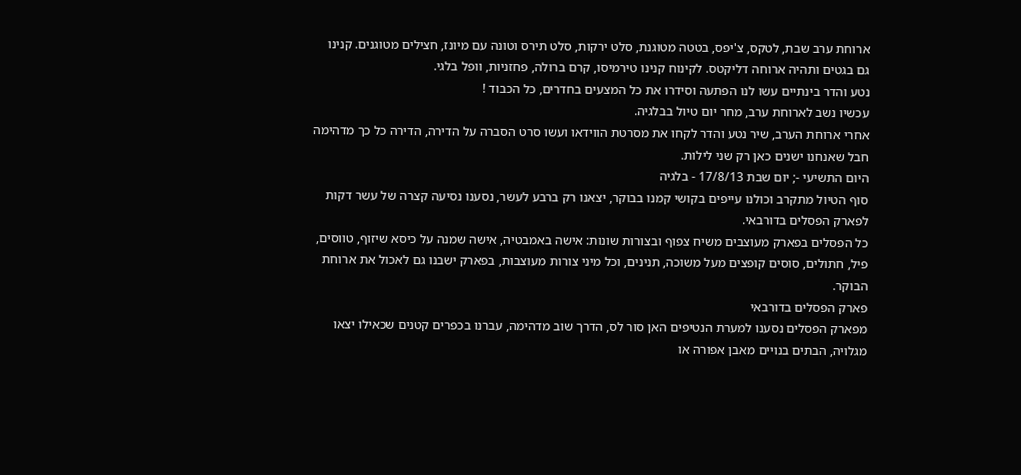ארוחת ערב שבת, לטקס, צ'יפס, בטטה מטוגנת, סלט ירקות, סלט תירס וטונה עם מיונז, חצילים מטוגנים. קנינו גם בגטים ותהיה ארוחה דליקטס. לקינוח קנינו טירמיסו, קרם ברולה, פחזניות, וופל בלגי.
נטע והדר בינתיים עשו לנו הפתעה וסידרו את כל המצעים בחדרים, כל הכבוד !
עכשיו נשב לארוחת ערב, מחר יום טיול בבלגיה.
אחרי ארוחת הערב, שיר נטע והדר לקחו את מסרטת הווידאו ועשו סרט הסברה על הדירה, הדירה כל כך מדהימה חבל שאנחנו ישנים כאן רק שני לילות.
היום התשיעי -; יום שבת 17/8/13 - בלגיה
סוף הטיול מתקרב וכולנו עייפים בקושי קמנו בבוקר, יצאנו רק ברבע לעשר, נסענו נסיעה קצרה של עשר דקות לפארק הפסלים בדורבאי.
כל הפסלים בפארק מעוצבים משיח צפוף ובצורות שונות: אישה באמבטיה, אישה שמנה על כיסא שיזוף, טווסים, פיל, חתולים, סוסים קופצים מעל משוכה, תנינים, וכל מיני צורות מעוצבות, בפארק ישבנו גם לאכול את ארוחת הבוקר.
פארק הפסלים בדורבאי
מפארק הפסלים נסענו למערת הנטיפים האן סור לס, הדרך שוב מדהימה, עברנו בכפרים קטנים שכאילו יצאו מגלויה, הבתים בנויים מאבן אפורה או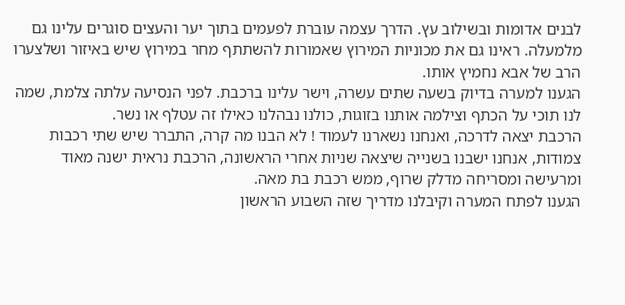לבנים אדומות ובשילוב עץ. הדרך עצמה עוברת לפעמים בתוך יער והעצים סוגרים עלינו גם מלמעלה. ראינו גם את מכוניות המירוץ שאמורות להשתתף מחר במירוץ שיש באיזור ושלצערו הרב של אבא נחמיץ אותו.
הגענו למערה בדיוק בשעה שתים עשרה, וישר עלינו ברכבת. לפני הנסיעה עלתה צלמת, שמה לנו תוכי על הכתף וצילמה אותנו בזוגות, כולנו נבהלנו כאילו זה עטלף או נשר.
הרכבת יצאה לדרכה, ואנחנו נשארנו לעמוד ! לא הבנו מה קרה, התברר שיש שתי רכבות צמודות, אנחנו ישבנו בשנייה שיצאה שניות אחרי הראשונה, הרכבת נראית ישנה מאוד ומרעישה ומסריחה מדלק שרוף, ממש רכבת בת מאה.
הגענו לפתח המערה וקיבלנו מדריך שזה השבוע הראשון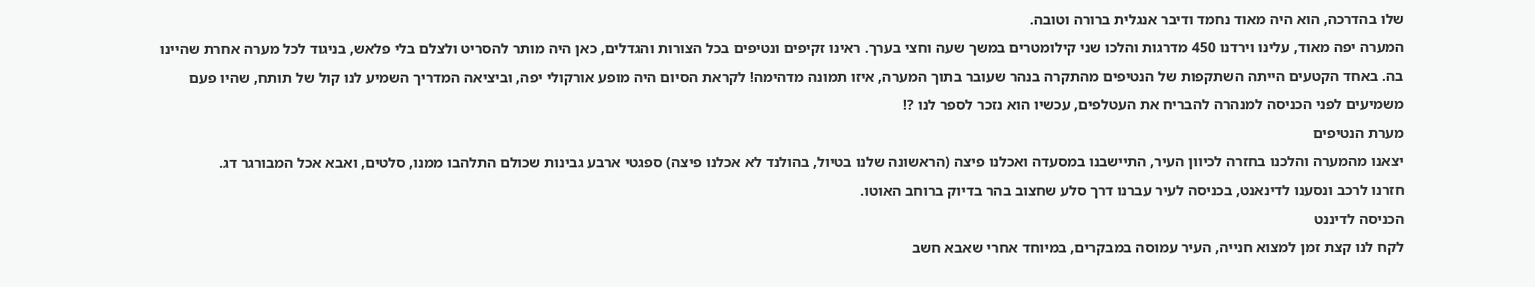שלו בהדרכה, הוא היה מאוד נחמד ודיבר אנגלית ברורה וטובה.
המערה יפה מאוד, עלינו וירדנו 450 מדרגות והלכו שני קילומטרים במשך שעה וחצי בערך. ראינו זקיפים ונטיפים בכל הצורות והגדלים, כאן היה מותר להסריט ולצלם בלי פלאש, בניגוד לכל מערה אחרת שהיינו בה. באחד הקטעים הייתה השתקפות של הנטיפים מהתקרה בנהר שעובר בתוך המערה, איזו תמונה מדהימה! לקראת הסיום היה מופע אורקולי יפה, וביציאה המדריך השמיע לנו קול של תותח, שהיו פעם משמיעים לפני הכניסה למנהרה להבריח את העטלפים, עכשיו הוא נזכר לספר לנו ?!
מערת הנטיפים
יצאנו מהמערה והלכנו בחזרה לכיוון העיר, התיישבנו במסעדה ואכלנו פיצה (הראשונה שלנו בטיול, בהולנד לא אכלנו פיצה) ספגטי ארבע גבינות שכולם התלהבו ממנו, סלטים, ואבא אכל המבורגר דג.
חזרנו לרכב ונסענו לדינאנט, בכניסה לעיר עברנו דרך סלע שחצוב בהר בדיוק ברוחב האוטו.
הכניסה לדיננט
לקח לנו קצת זמן למצוא חנייה, העיר עמוסה במבקרים, במיוחד אחרי שאבא חשב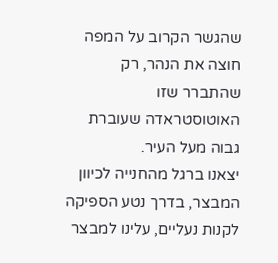שהגשר הקרוב על המפה חוצה את הנהר, רק שהתברר שזו האוטוסטראדה שעוברת גבוה מעל העיר.
יצאנו ברגל מהחנייה לכיוון המבצר, בדרך נטע הספיקה לקנות נעליים, עלינו למבצר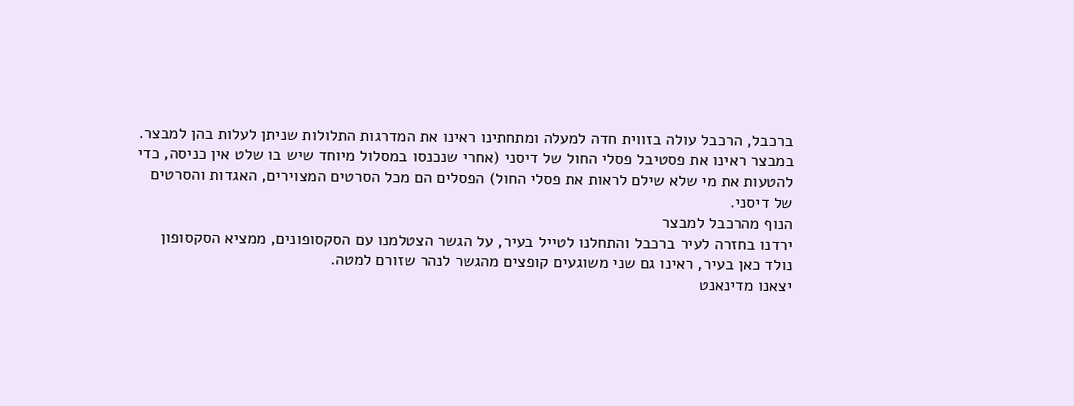ברכבל, הרכבל עולה בזווית חדה למעלה ומתחתינו ראינו את המדרגות התלולות שניתן לעלות בהן למבצר.
במבצר ראינו את פסטיבל פסלי החול של דיסני (אחרי שנכנסו במסלול מיוחד שיש בו שלט אין כניסה, כדי להטעות את מי שלא שילם לראות את פסלי החול) הפסלים הם מכל הסרטים המצוירים, האגדות והסרטים של דיסני.
הנוף מהרכבל למבצר
ירדנו בחזרה לעיר ברכבל והתחלנו לטייל בעיר, על הגשר הצטלמנו עם הסקסופונים, ממציא הסקסופון נולד כאן בעיר, ראינו גם שני משוגעים קופצים מהגשר לנהר שזורם למטה.
יצאנו מדינאנט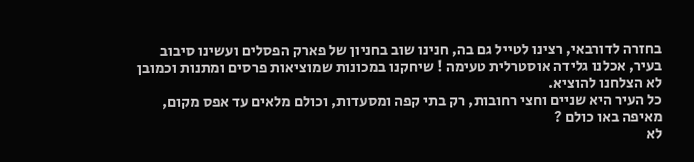בחזרה לדורבאי, רצינו לטייל גם בה, חנינו שוב בחניון של פארק הפסלים ועשינו סיבוב בעיר, אכלנו גלידה אוסטרלית טעימה ! שיחקנו במכונות שמוציאות פרסים ומתנות וכמובן לא הצלחנו להוציא.
כל העיר היא שניים וחצי רחובות, רק בתי קפה ומסעדות, וכולם מלאים עד אפס מקום, מאיפה באו כולם ?
לא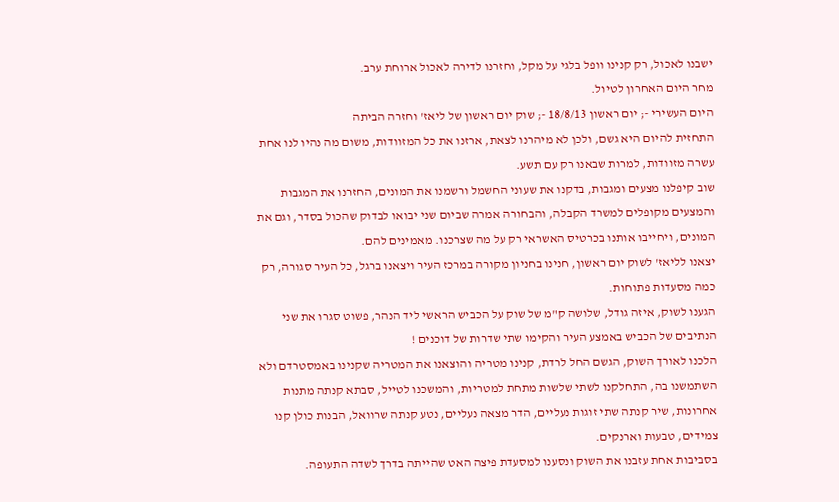ישבנו לאכול, רק קנינו וופל בלגי על מקל, וחזרנו לדירה לאכול ארוחת ערב.
מחר היום האחרון לטיול.
היום העשירי -; יום ראשון 18/8/13 -; שוק יום ראשון של ליאז' וחזרה הביתה
התחזית להיום היא גשם, ולכן לא מיהרנו לצאת, ארזנו את כל המזוודות, משום מה נהיו לנו אחת עשרה מזוודות, למרות שבאנו רק עם תשע.
שוב קיפלנו מצעים ומגבות, בדקנו את שעוני החשמל ורשמנו את המונים, החזרנו את המגבות והמצעים מקופלים למשרד הקבלה, והבחורה אמרה שביום שני יבואו לבדוק שהכול בסדר, וגם את המונים, ויחייבו אותנו בכרטיס האשראי רק על מה שצרכנו. מאמינים להם.
יצאנו לליאז' לשוק יום ראשון, חנינו בחניון מקורה במרכז העיר ויצאנו ברגל, כל העיר סגורה, רק כמה מסעדות פתוחות.
הגענו לשוק, איזה גודל, שלושה ק"מ של שוק על הכביש הראשי ליד הנהר, פשוט סגרו את שני הנתיבים של הכביש באמצע העיר והקימו שתי שדרות של דוכנים !
הלכנו לאורך השוק, הגשם החל לרדת, קנינו מטריה והוצאנו את המטריה שקנינו באמסטרדם ולא השתמשנו בה, התחלקנו לשתי שלשות מתחת למטריות, והמשכנו לטייל, סבתא קנתה מתנות אחרונות, שיר קנתה שתי זוגות נעליים, הדר מצאה נעליים, נטע קנתה שרוואל, הבנות כולן קנו צמידים, טבעות וארנקים.
בסביבות אחת עזבנו את השוק ונסענו למסעדת פיצה האט שהייתה בדרך לשדה התעופה.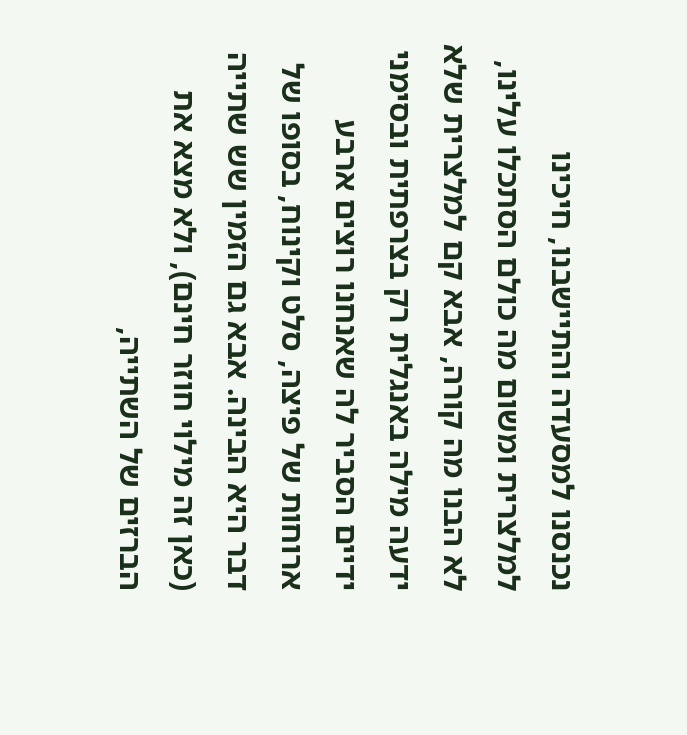נכנסנו למסעדה והתיישבנו, חיכינו למלצרית ומשום מה כולם הסתכלו עלינו, לא הבנו מה קורה, אבא קם למלצרית שלא ידעה מילה באנגלית רק בצרפתית ובסימני ידיים הסביר לה שאנחנו רוצים ארבע ארוחות של פיצה, סלט וקינוח, בסופו של דבר היא הבינה. אבא גם הזמין שש שתייה (כאן זה מילוי חוזר חינם), ולא מצא את הברזים של השתייה,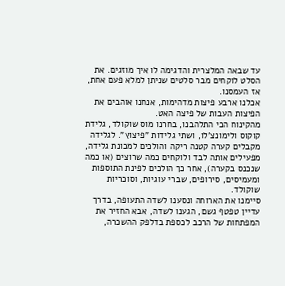עד שבאה המלצרית והדגימה לו איך מוזגים. את הסלט לוקחים מבר סלטים שניתן למלא פעם אחת, אז העמסנו.
אכלנו ארבע פיצות מדהימות, אנחנו אוהבים את הפיצות העבות של פיצה האט.
מהקינוח הכי התלהבנו, בחרנו מוס שוקולד, גלידת קוקוס ולימונצ'לו, ושתי גלידות "פיצוץ". לגלידה מקבלים קערה קטנה ריקה והולכים למכונת גלידה, מפעילים אותה לבד ולוקחים כמה שרוצים (או כמה שנכנס בקערה), אחר כך הולכים לפינת התוספות ומעמיסים, סירופים, שברי עוגיות, וסוכריות שוקולד.
סיימנו את הארוחה ונסענו לשדה התעופה, בדרך עדיין טפטף גשם, הגענו לשדה, אבא החזיר את המפתחות של הרכב לכספת בדלפק ההשכרה,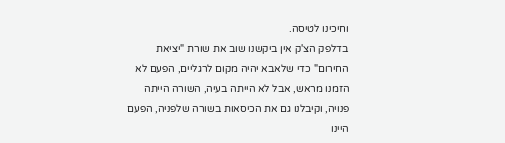וחיכינו לטיסה.
בדלפק הצ'ק אין ביקשנו שוב את שורת "יציאת החירום" כדי שלאבא יהיה מקום לרגליים, הפעם לא הזמנו מראש, אבל לא הייתה בעיה, השורה הייתה פנויה, וקיבלנו גם את הכיסאות בשורה שלפניה, הפעם היינו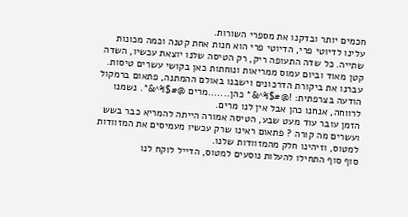חכמים יותר ובדקנו את מספרי השורות.
עלינו לדיוטי פרי, הדיוטי פרי הוא חנות אחת קטנה וכמה מכונות שתייה. כל שדה התעופה ריק, רק הטיסה שלנו יוצאת עכשיו, השדה קטן מאוד וביום עמוס ממריאות ונוחתות כאן בקושי עשרים טיסות.
עברנו את ביקורת הדרכונים וישבנו באולם ההמתנה, פתאום ברמקול הודעה בצרפתית: !@#$%^&* כהן.......מרים @#$%^&*. נשמנו לרווחה, אנחנו כהן אבל אין לנו מרים.
הזמן עובר עוד מעט שבע, הטיסה אמורה הייתה להמריא כבר בשש ועשרים מה קורה ? פתאום ראינו שרק עכשיו מעמיסים את המזוודות למטוס, וזיהינו חלק מהמזוודות שלנו.
סוף סוף התחילו להעלות נוסעים למטוס, הדייל לוקח לנו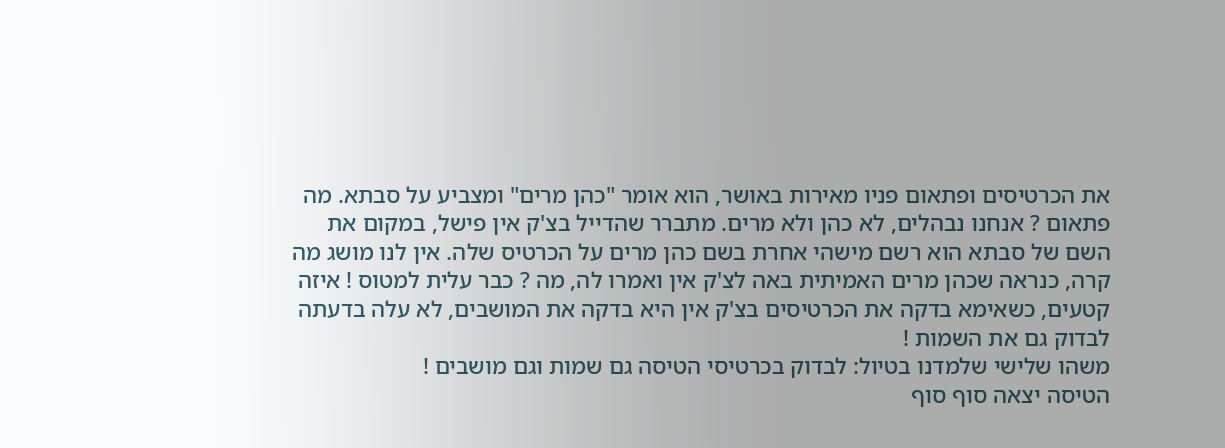את הכרטיסים ופתאום פניו מאירות באושר, הוא אומר "כהן מרים" ומצביע על סבתא. מה פתאום ? אנחנו נבהלים, לא כהן ולא מרים. מתברר שהדייל בצ'ק אין פישל, במקום את השם של סבתא הוא רשם מישהי אחרת בשם כהן מרים על הכרטיס שלה. אין לנו מושג מה קרה, כנראה שכהן מרים האמיתית באה לצ'ק אין ואמרו לה, מה ? כבר עלית למטוס ! איזה קטעים, כשאימא בדקה את הכרטיסים בצ'ק אין היא בדקה את המושבים, לא עלה בדעתה לבדוק גם את השמות !
משהו שלישי שלמדנו בטיול: לבדוק בכרטיסי הטיסה גם שמות וגם מושבים !
הטיסה יצאה סוף סוף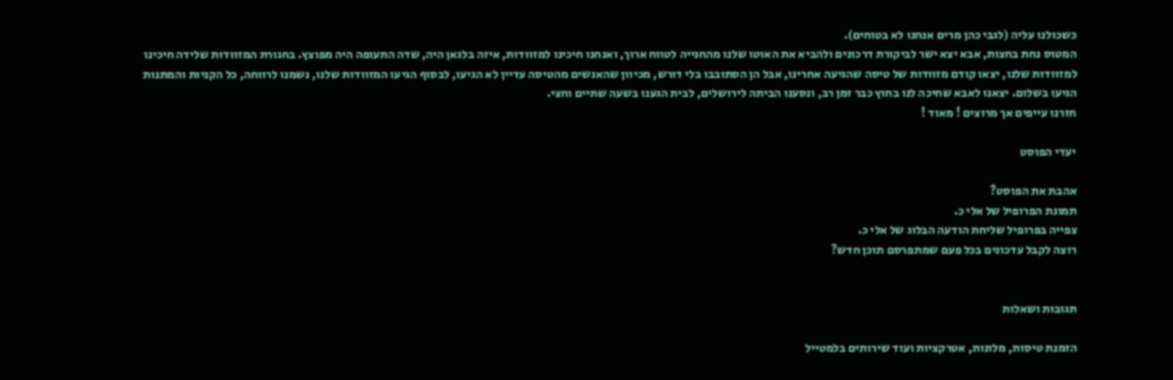כשכולנו עליה (לגבי כהן מרים אנחנו לא בטוחים).
המטוס נחת בחצות, אבא יצא ישר לביקורת דרכונים ולהביא את האוטו שלנו מהחנייה לטווח ארוך, ואנחנו חיכינו למזוודות, איזה בלגאן היה, שדה התעופה היה מפוצץ. בחגורת המזוודות שלידה חיכינו למזוודות שלנו, יצאו קודם מזוודות של טיסה שהגיעה אחרינו, אבל הן הסתובבו בלי דורש, מכיוון שהאנשים מהטיסה עדיין לא הגיעו, לבסוף הגיעו המזוודות שלנו, נשמנו לרווחה, כל הקניות והמתנות הגיעו בשלום. יצאנו לאבא שחיכה לנו בחוץ כבר זמן רב, ונסענו הביתה לירושלים, לבית הגענו בשעה שתיים וחצי.
חזרנו עייפים אך מרוצים ! מאוד !

יעדי הפוסט

אהבת את הפוסט?
תמונת הפרופיל של אלי כ.
צפייה בפרופיל שליחת הודעה הבלוג של אלי כ.
רוצה לקבל עדכונים בכל פעם שמתפרסם תוכן חדש?


תגובות ושאלות

הזמנת טיסות, מלונות, אטרקציות ועוד שירותים בלמטייל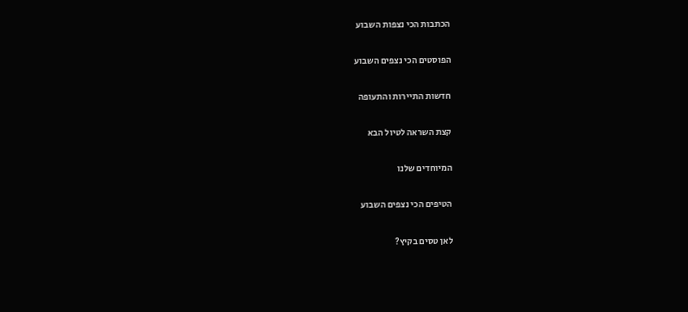הכתבות הכי נצפות השבוע

הפוסטים הכי נצפים השבוע

חדשות התיירות והתעופה

קצת השראה לטיול הבא

המיוחדים שלנו

הטיפים הכי נצפים השבוע

לאן טסים בקיץ?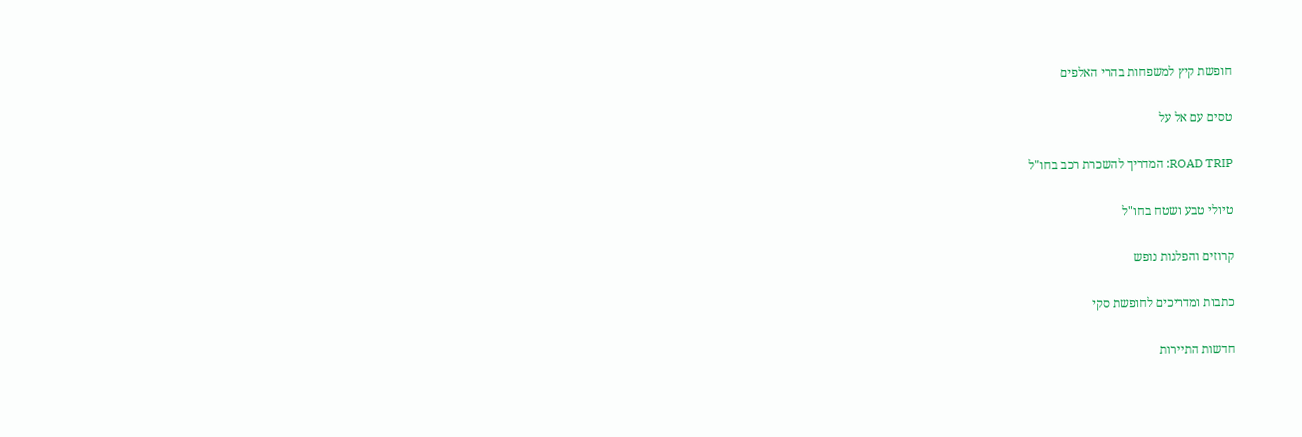חופשת קיץ למשפחות בהרי האלפים

טסים עם אל על

ROAD TRIP: המדריך להשכרת רכב בחו"ל

טיולי טבע ושטח בחו"ל

קרוזים והפלגות נופש

כתבות ומדריכים לחופשת סקי

חדשות התיירות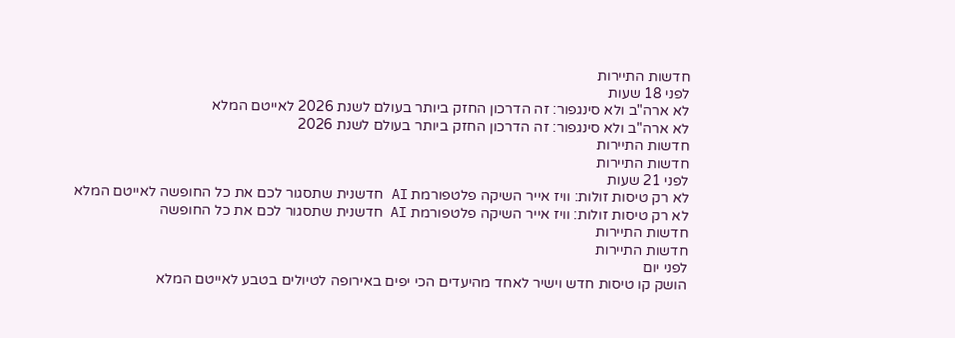חדשות התיירות
לפני 18 שעות
לא ארה"ב ולא סינגפור: זה הדרכון החזק ביותר בעולם לשנת 2026 לאייטם המלא
לא ארה"ב ולא סינגפור: זה הדרכון החזק ביותר בעולם לשנת 2026
חדשות התיירות
חדשות התיירות
לפני 21 שעות
לא רק טיסות זולות: וויז אייר השיקה פלטפורמת AI חדשנית שתסגור לכם את כל החופשה לאייטם המלא
לא רק טיסות זולות: וויז אייר השיקה פלטפורמת AI חדשנית שתסגור לכם את כל החופשה
חדשות התיירות
חדשות התיירות
לפני יום
הושק קו טיסות חדש וישיר לאחד מהיעדים הכי יפים באירופה לטיולים בטבע לאייטם המלא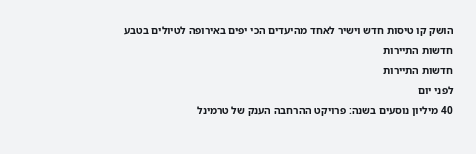הושק קו טיסות חדש וישיר לאחד מהיעדים הכי יפים באירופה לטיולים בטבע
חדשות התיירות
חדשות התיירות
לפני יום
40 מיליון נוסעים בשנה: פרויקט ההרחבה הענק של טרמינל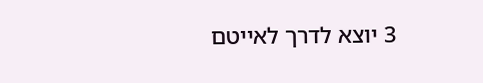3 יוצא לדרך לאייטם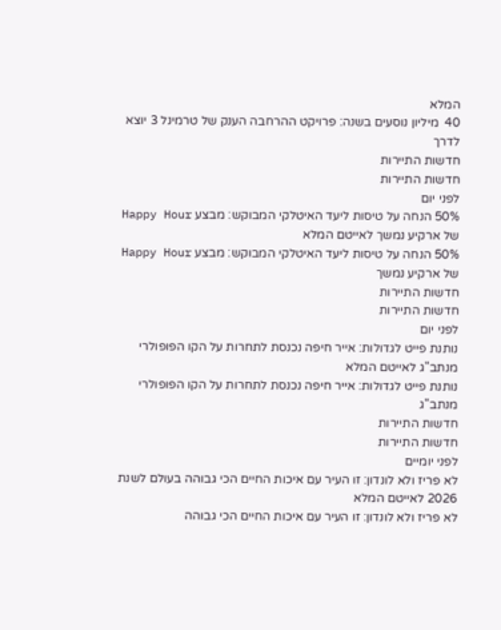המלא
40  מיליון נוסעים בשנה: פרויקט ההרחבה הענק של טרמינל 3 יוצא לדרך
חדשות התיירות
חדשות התיירות
לפני יום
50% הנחה על טיסות ליעד האיטלקי המבוקש: מבצע Happy Hour של ארקיע נמשך לאייטם המלא
50% הנחה על טיסות ליעד האיטלקי המבוקש: מבצע Happy Hour של ארקיע נמשך
חדשות התיירות
חדשות התיירות
לפני יום
נותנת פייט לגדולות: אייר חיפה נכנסת לתחרות על הקו הפופולרי מנתב"ג לאייטם המלא
נותנת פייט לגדולות: אייר חיפה נכנסת לתחרות על הקו הפופולרי מנתב"ג
חדשות התיירות
חדשות התיירות
לפני יומיים
לא פריז ולא לונדון: זו העיר עם איכות החיים הכי גבוהה בעולם לשנת 2026 לאייטם המלא
לא פריז ולא לונדון: זו העיר עם איכות החיים הכי גבוהה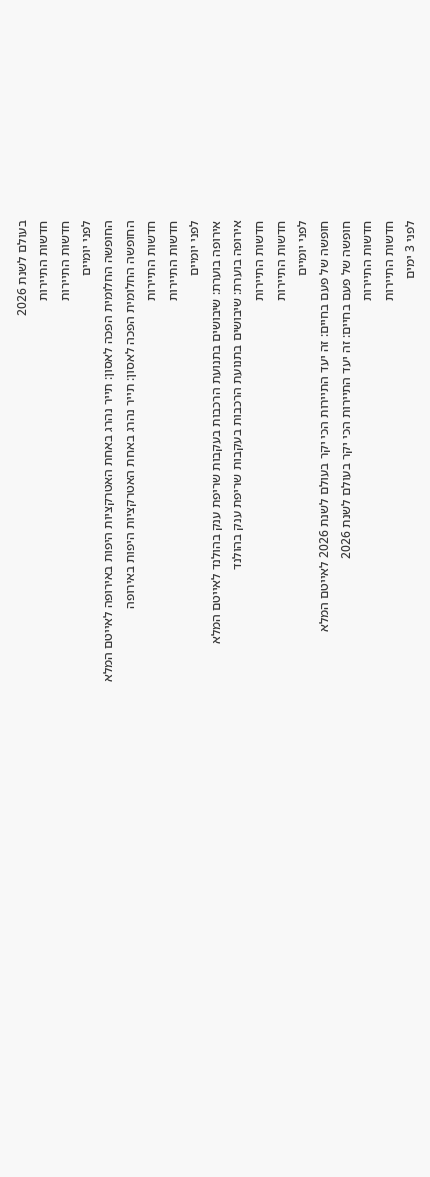בעולם לשנת 2026
חדשות התיירות
חדשות התיירות
לפני יומיים
החופשה החלומית הפכה לאסון: תייר נהרג באחת האטרקציות היפות באירופה לאייטם המלא
החופשה החלומית הפכה לאסון: תייר נהרג באחת האטרקציות היפות באירופה
חדשות התיירות
חדשות התיירות
לפני יומיים
אירופה בוערת: שיבושים בתנועת הרכבות בעקבות שריפת ענק בהולנד לאייטם המלא
אירופה בוערת: שיבושים בתנועת הרכבות בעקבות שריפת ענק בהולנד
חדשות התיירות
חדשות התיירות
לפני יומיים
חופשה של פעם בחיים: זה יעד התיירות הכי יקר בעולם לשנת 2026 לאייטם המלא
חופשה של פעם בחיים: זה יעד התיירות הכי יקר בעולם לשנת 2026
חדשות התיירות
חדשות התיירות
לפני 3 ימים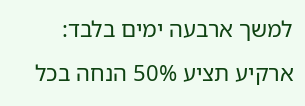למשך ארבעה ימים בלבד: ארקיע תציע 50% הנחה בכל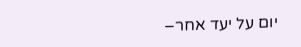יום על יעד אחר–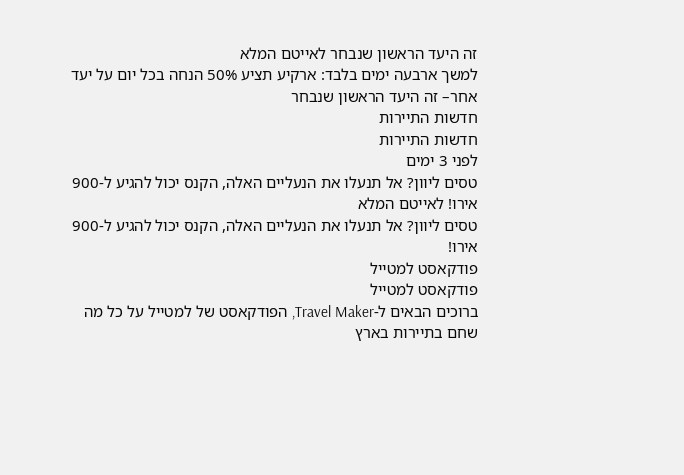זה היעד הראשון שנבחר לאייטם המלא
למשך ארבעה ימים בלבד: ארקיע תציע 50% הנחה בכל יום על יעד אחר– זה היעד הראשון שנבחר
חדשות התיירות
חדשות התיירות
לפני 3 ימים
טסים ליוון? אל תנעלו את הנעליים האלה, הקנס יכול להגיע ל-900 אירו! לאייטם המלא
טסים ליוון? אל תנעלו את הנעליים האלה, הקנס יכול להגיע ל-900 אירו!
פודקאסט למטייל
פודקאסט למטייל
ברוכים הבאים ל-Travel Maker, הפודקאסט של למטייל על כל מה שחם בתיירות בארץ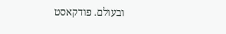ובעולם. פודקאסט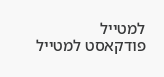למטייל
פודקאסט למטייל